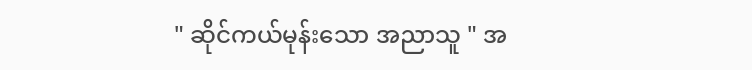" ဆိုင်ကယ်မုန်းသော အညာသူ " အ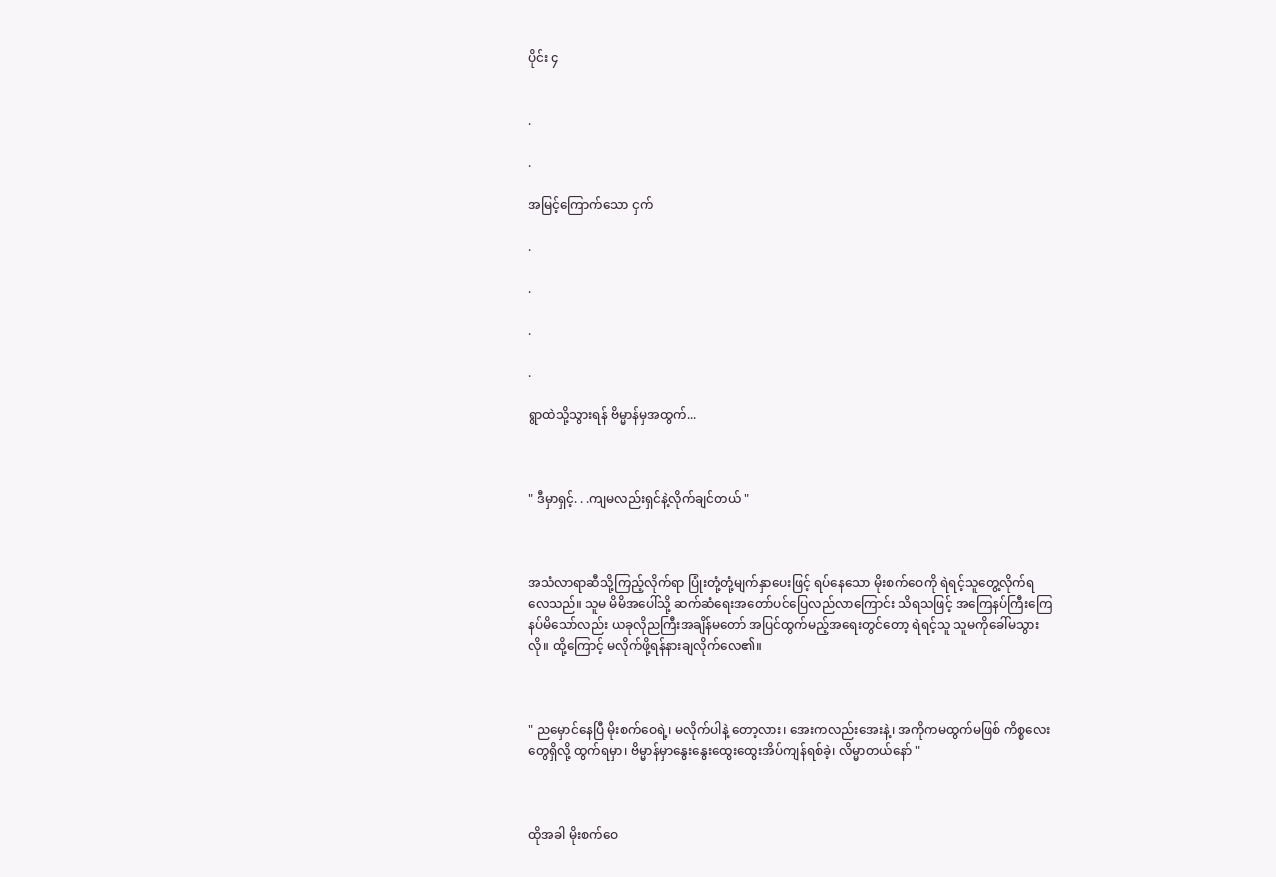ပိုင်း ၄


.

.

အမြင့်ကြောက်သော ငှက်

.

.

.

.

ရွာထဲသို့သွားရန် ဗိမ္မာန်မှအထွက်...



" ဒီမှာရှင့်. . .ကျမလည်းရှင်နဲ့လိုက်ချင်တယ် "



အသံလာရာဆီသို့ကြည့်လိုက်ရာ ပြုံးတုံ့တုံ့မျက်နှာပေးဖြင့် ရပ်နေသော မိုးစက်ဝေကို ရဲရင့်သူတွေ့လိုက်ရလေသည်။ သူမ မိမိအပေါ်သို့ ဆက်ဆံရေးအတော်ပင်ပြေလည်လာကြောင်း သိရသဖြင့် အကြေနပ်ကြီးကြေနပ်မိသော်လည်း ယခုလိုညကြီးအချိန်မတော် အပြင်ထွက်မည့်အရေးတွင်တော့ ရဲရင့်သူ သူမကိုခေါ်မသွားလို။ ထို့ကြောင့် မလိုက်ဖို့ရန်နားချလိုက်လေ၏။



" ညမှောင်နေပြီ မိုးစက်ဝေရဲ့၊ မလိုက်ပါနဲ့ တော့လား၊ အေးကလည်းအေးနဲ့၊ အကိုကမထွက်မဖြစ် ကိစ္စလေးတွေရှိလို့ ထွက်ရမှာ၊ ဗိမ္မာန်မှာနွေးနွေးထွေးထွေးအိပ်ကျန်ရစ်ခဲ့၊ လိမ္မာတယ်နော် "



ထိုအခါ မိုးစက်ဝေ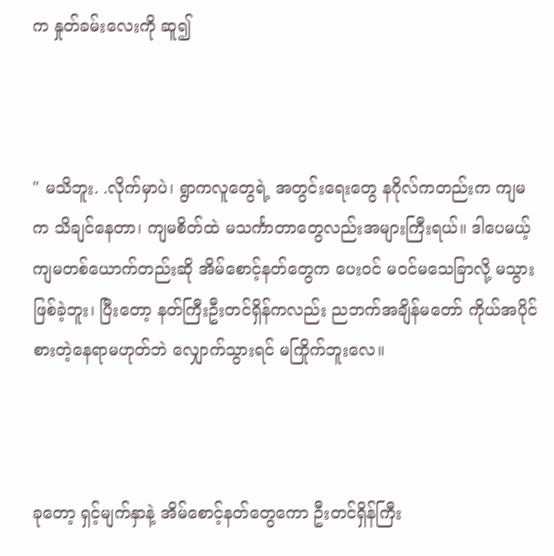က နှုတ်ခမ်းလေးကို ဆူ၍



" မသိဘူး. .လိုက်မှာပဲ၊ ရွာကလူတွေရဲ့ အတွင်းရေးတွေ နဂိုလ်ကတည်းက ကျမက သိချင်နေတာ၊ ကျမစိတ်ထဲ မသင်္ကာတာတွေလည်းအများကြီးရယ်။ ဒါပေမယ့် ကျမတစ်ယောက်တည်းဆို အိမ်စောင့်နတ်တွေက ပေးဝင် မဝင်မသေခြာလို့ မသွားဖြစ်ခဲ့ဘူး၊ ပြီးတော့ နတ်ကြီးဦးတင်ရှိန်ကလည်း ညဘက်အချိန်မတော် ကိုယ်အပိုင်စားတဲ့နေရာမဟုတ်ဘဲ လျှောက်သွားရင် မကြိုက်ဘူးလေ။



ခုတော့ ရှင့်မျက်နှာနဲ့ အိမ်စောင့်နတ်တွေကော ဦးတင်ရှိန်ကြီး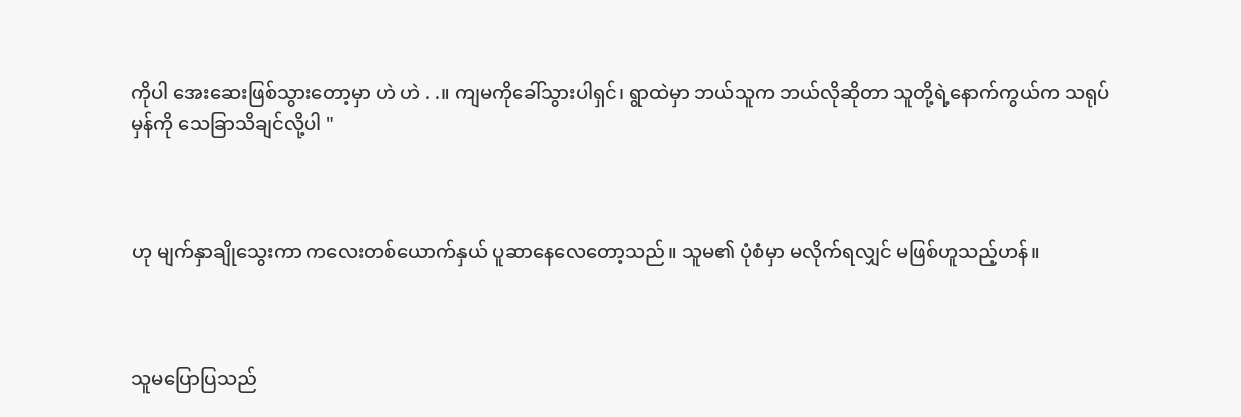ကိုပါ အေးဆေးဖြစ်သွားတော့မှာ ဟဲ ဟဲ . .။ ကျမကိုခေါ်သွားပါရှင်၊ ရွာထဲမှာ ဘယ်သူက ဘယ်လိုဆိုတာ သူတို့ရဲ့နောက်ကွယ်က သရုပ်မှန်ကို သေခြာသိချင်လို့ပါ "



ဟု မျက်နှာချိုသွေးကာ ကလေးတစ်ယောက်နှယ် ပူဆာနေလေတော့သည်။ သူမ၏ ပုံစံမှာ မလိုက်ရလျှင် မဖြစ်ဟူသည့်ဟန်။



သူမပြောပြသည်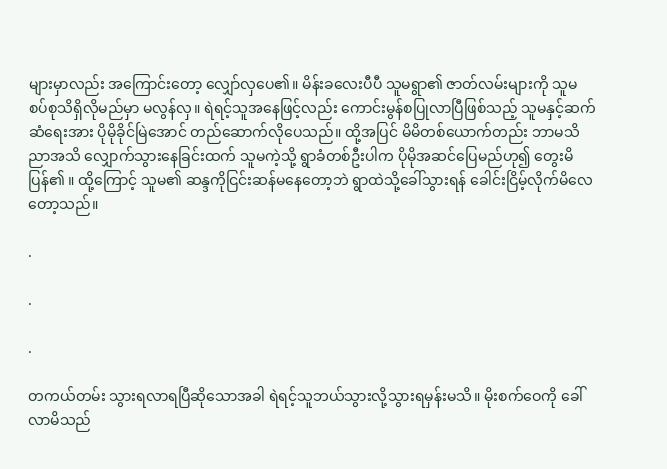များမှာလည်း အကြောင်းတော့ လျှော်လှပေ၏။ မိန်းခလေးပီပီ သူမရွာ၏ ဇာတ်လမ်းများကို သူမ စပ်စုသိရှိလိုမည်မှာ မလွန်လှ။ ရဲရင့်သူအနေဖြင့်လည်း ကောင်းမွန်စပြုလာပြီဖြစ်သည့် သူမနှင့်ဆက်ဆံရေးအား ပိုမိုခိုင်မြဲအောင် တည်ဆောက်လိုပေသည်။ ထို့အပြင် မိမိတစ်ယောက်တည်း ဘာမသိညာအသိ လျှောက်သွားနေခြင်းထက် သူမကဲ့သို့ ရွာခံတစ်ဦးပါက ပိုမိုအဆင်ပြေမည်ဟု၍ တွေးမိပြန်၏ ။ ထို့ကြောင့် သူမ၏ ဆန္ဒကိုငြင်းဆန်မနေတော့ဘဲ ရွာထဲသို့ခေါ်သွားရန် ခေါင်းငြိမ့်လိုက်မိလေတော့သည်။

.

.

.

တကယ်တမ်း သွားရလာရပြီဆိုသောအခါ ရဲရင့်သူဘယ်သွားလို့သွားရမှန်းမသိ။ မိုးစက်ဝေကို ခေါ်လာမိသည်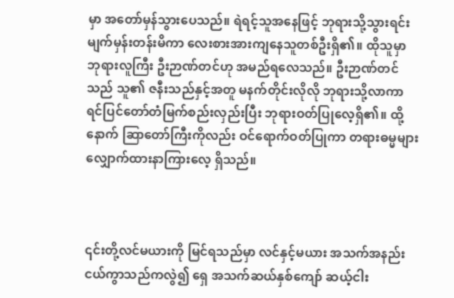မှာ အတော်မှန်သွားပေသည်။ ရဲရင့်သူအနေဖြင့် ဘုရားသို့သွားရင်း မျက်မှန်းတန်းမိကာ လေးစားအားကျနေသူတစ်ဦးရှိ၏။ ထိုသူမှာ ဘုရားလူကြီး ဦးဉာဏ်တင်ဟု အမည်ရလေသည်။ ဦးဉာဏ်တင်သည် သူ၏ ဇနီးသည်နှင့်အတူ မနက်တိုင်းလိုလို ဘုရားသို့လာကာ ရင်ပြင်တော်တံမြက်စည်းလှည်းပြီး ဘုရားဝတ်ပြုလေ့ရှိ၏။ ထို့နောက် ဆြာတော်ကြီးကိုလည်း ဝင်ရောက်ဝတ်ပြုကာ တရားဓမ္မများလျှောက်ထားနာကြားလေ့ ရှိသည်။



၎င်းတို့လင်မယားကို မြင်ရသည်မှာ လင်နှင့်မယား အသက်အနည်းငယ်ကွာသည်ကလွဲ၍ ရှေ အသက်ဆယ်နှစ်ကျော် ဆယ့်ငါး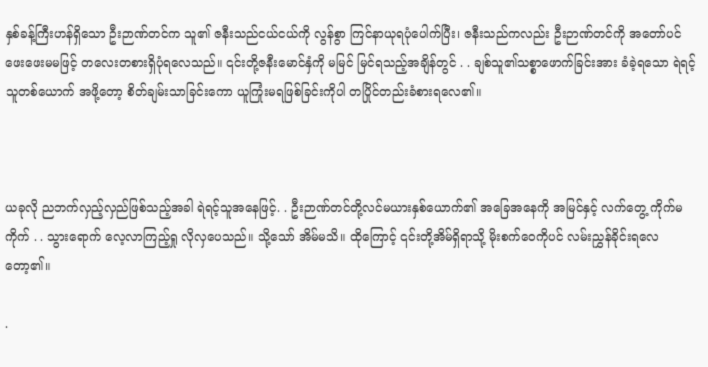နှစ်ခန့်ကြီးဟန်ရှိသော ဦးဉာဏ်တင်က သူ၏ ဇနီးသည်ငယ်ငယ်ကို လွန်စွာ ကြင်နာယုရပုံပေါက်ပြီး၊ ဇနီးသည်ကလည်း ဦးဉာဏ်တင်ကို အတော်ပင်ဖေးဖေးမမဖြင့် တလေးတစားရှိပုံရလေသည်။ ၎င်းတို့ဇနီးမောင်နှံကို မမြင် မြင်ရသည့်အချိန်တွင် . . ချစ်သူ၏သစ္စာဖောက်ခြင်းအား ခံခဲ့ရသော ရဲရင့်သူတစ်ယောက် အဖို့တော့ စိတ်ချမ်းသာခြင်းကော ယူကြုံးမရဖြစ်ခြင်းကိုပါ တပြိုင်တည်းခံစားရလေ၏။



ယခုလို ညဘက်လှည့်လှည်ဖြစ်သည့်အခါ ရဲရင့်သူအနေဖြင့်. . ဦးဉာဏ်တင်တို့လင်မယားနှစ်ယောက်၏ အခြေအနေကို အမြင်နှင့် လက်တွေ့ ကိုက်မကိုက် . . သွားရောက် လေ့လာကြည့်ရှု လိုလှပေသည်။ သို့သော် အိမ်မသိ။ ထိုကြောင့် ၎င်းတို့အိမ်ရှိရာသို့ မိုးစက်ဝေကိုပင် လမ်းညွှန်ခိုင်းရလေတော့၏။

.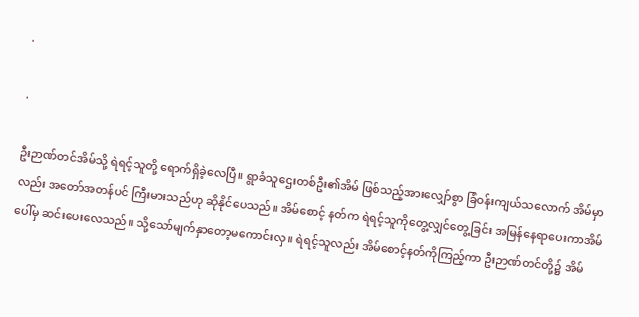.

.

ဦးဉာဏ်တင်အိမ်သို့ ရဲရင့်သူတို့ ရောက်ရှိခဲ့လေပြီ။ ရွာခံသူဌေးတစ်ဦး၏အိမ် ဖြစ်သည့်အားလျှော်စွာ ခြံဝန်းကျယ်သလောက် အိမ်မှာလည်း အတော်အတန်ပင် ကြီးမားသည်ဟု ဆိုနိုင်ပေသည်။ အိမ်စောင့် နတ်က ရဲရင့်သူကိုတွေ့လျှင်တွေ့ခြင်း အမြန်နေရာပေးကာအိမ်ပေါ်မှ ဆင်းပေးလေသည်။ သို့သော်မျက်နှာတော့မကောင်းလှ။ ရဲရင့်သူလည်း အိမ်စောင့်နတ်ကိုကြည့်ကာ ဦးဉာဏ်တင်တို့၌ အိမ်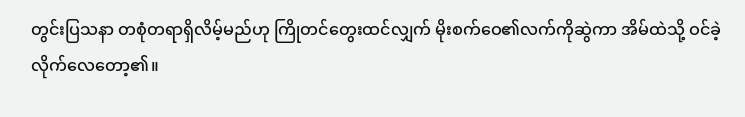တွင်းပြသနာ တစုံတရာရှိလိမ့်မည်ဟု ကြိုတင်တွေးထင်လျှက် မိုးစက်ဝေ၏လက်ကိုဆွဲကာ အိမ်ထဲသို့ ဝင်ခဲ့လိုက်လေတော့၏။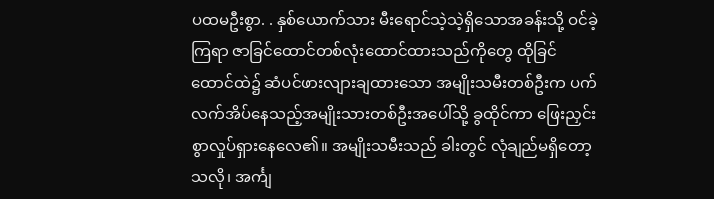ပထမဦးစွာ. . နှစ်ယောက်သား မီးရောင်သဲ့သဲ့ရှိသောအခန်းသို့ ဝင်ခဲ့ကြရာ ဇာခြင်ထောင်တစ်လုံးထောင်ထားသည်ကိုတွေ ထိုခြင်ထောင်ထဲ၌ ဆံပင်ဖားလျားချထားသော အမျိုးသမီးတစ်ဦးက ပက်လက်အိပ်နေသည့်အမျိုးသားတစ်ဦးအပေါ်သို့ ခွထိုင်ကာ ဖြေးညှင်းစွာလှုပ်ရှားနေလေ၏။ အမျိုးသမီးသည် ခါးတွင် လုံချည်မရှိတော့သလို၊ အင်္ကျ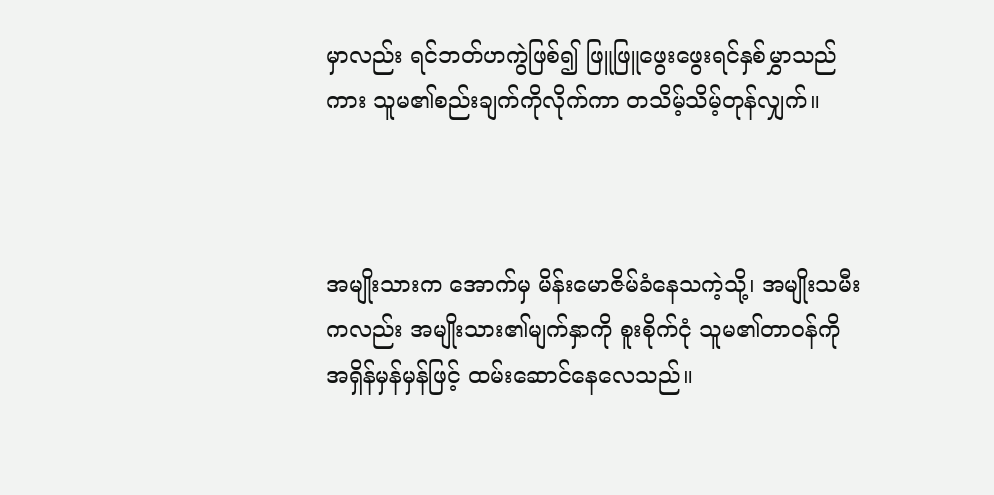မှာလည်း ရင်ဘတ်ဟကွဲဖြစ်၍ ဖြူဖြူဖွေးဖွေးရင်နှစ်မွှာသည်ကား သူမ၏စည်းချက်ကိုလိုက်ကာ တသိမ့်သိမ့်တုန်လျှက်။



အမျိုးသားက အောက်မှ မိန်းမောဇိမ်ခံနေသကဲ့သို့၊ အမျိုးသမီးကလည်း အမျိုးသား၏မျက်နှာကို စူးစိုက်ငုံ သူမ၏တာဝန်ကို အရှိန်မှန်မှန်ဖြင့် ထမ်းဆောင်နေလေသည်။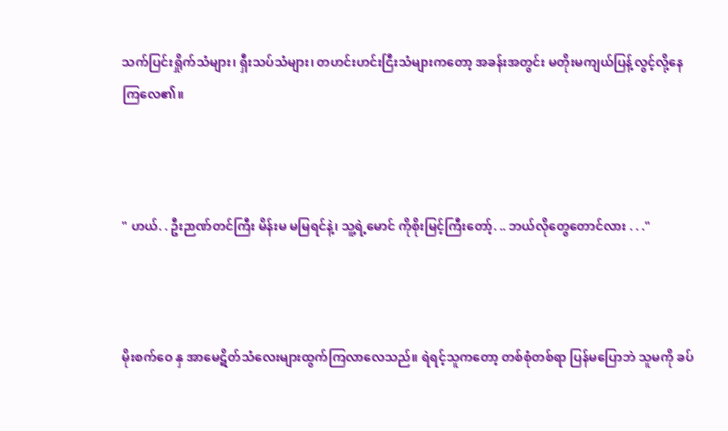သက်ပြင်းရှိုက်သံများ၊ ရှီးသပ်သံများ၊ တဟင်းဟင်းငြီးသံများကတော့ အခန်းအတွင်း မတိုးမကျယ်ပြန့်လွင့်လို့နေကြလေ၏။



" ဟယ်. . ဦးဉာဏ်တင်ကြီး မိန်းမ မမြရင်နဲ့၊ သူ့ရဲ့မောင် ကိုစိုးမြင့်ကြီးတော့်. .. ဘယ်လိုတွေတောင်လား . . ."



မိုးစက်ဝေ နှ အာမေဋိတ်သံလေးများထွက်ကြလာလေသည်။ ရဲရင့်သူကတော့ တစ်စုံတစ်ရာ ပြန်မပြောဘဲ သူမကို ခပ်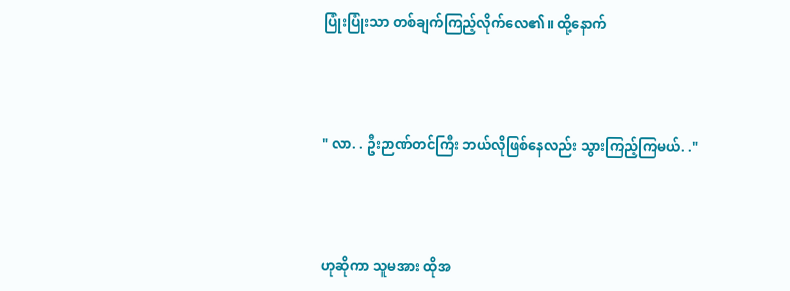ပြုံးပြုံးသာ တစ်ချက်ကြည့်လိုက်လေ၏။ ထို့နောက်



" လာ. . ဦးဉာဏ်တင်ကြီး ဘယ်လိုဖြစ်နေလည်း သွားကြည့်ကြမယ်. ."



ဟုဆိုကာ သူမအား ထိုအ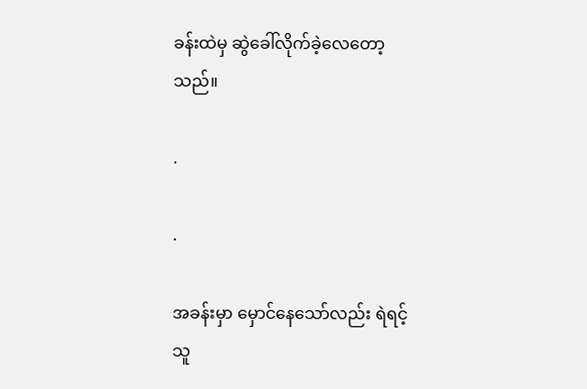ခန်းထဲမှ ဆွဲခေါ်လိုက်ခဲ့လေတော့သည်။

.

.

အခန်းမှာ မှောင်နေသော်လည်း ရဲရင့်သူ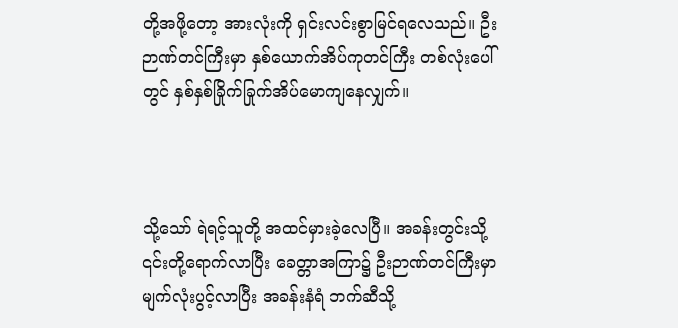တို့အဖို့တော့ အားလုံးကို ရှင်းလင်းစွာမြင်ရလေသည်။ ဦးဉာဏ်တင်ကြီးမှာ နှစ်ယောက်အိပ်ကုတင်ကြီး တစ်လုံးပေါ်တွင် နှစ်နှစ်ခြိုက်ခြုက်အိပ်မောကျနေလျှက်။



သို့သော် ရဲရင့်သူတို့ အထင်မှားခဲ့လေပြီ။ အခန်းတွင်းသို့ ၎င်းတို့ရောက်လာပြီး ခေတ္တာအကြာ၌ ဦးဉာဏ်တင်ကြီးမှာ မျက်လုံးပွင့်လာပြီး အခန်းနံရံ ဘက်ဆီသို့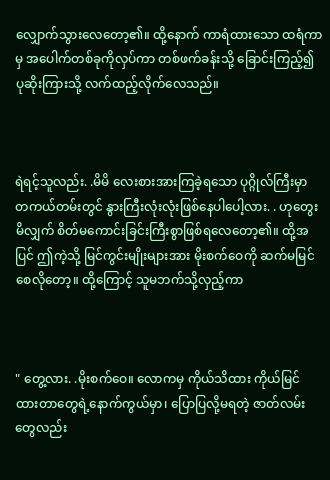လျှောက်သွားလေတော့၏။ ထို့နောက် ကာရံထားသော ထရံကာမှ အပေါက်တစ်ခုကိုလှပ်ကာ တစ်ဖက်ခန်းသို့ ခြောင်းကြည့်၍ ပုဆိုးကြားသို့ လက်ထည့်လိုက်လေသည်။



ရဲရင့်သူလည်း. .မိမိ လေးစားအားကြခဲ့ရသော ပုဂ္ဂိုလ်ကြီးမှာ တကယ်တမ်းတွင် နွားကြီးလုံးလုံးဖြစ်နေပါပေါ့လား. . ဟုတွေးမိလျှက် စိတ်မကောင်းခြင်းကြီးစွာဖြစ်ရလေတော့၏။ ထို့အပြင် ဤကဲ့သို့ မြင်ကွင်းမျိုးများအား မိုးစက်ဝေကို ဆက်မမြင်စေလိုတော့။ ထို့ကြောင့် သူမဘက်သို့လှည့်ကာ



" တွေ့လား. .မိုးစက်ဝေ။ လောကမှ ကိုယ်သိထား ကိုယ်မြင်ထားတာတွေရဲ့နောက်ကွယ်မှာ၊ ပြောပြလို့မရတဲ့ ဇာတ်လမ်းတွေလည်း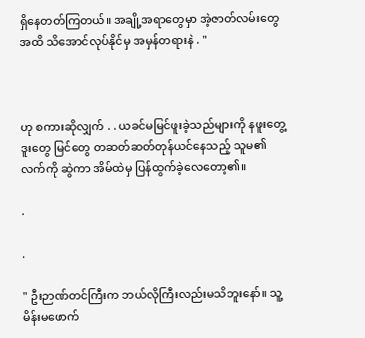ရှိနေတတ်ကြတယ်။ အချို့အရာတွေမှာ အဲ့ဇာတ်လမ်းတွေအထိ သိအောင်လုပ်နိုင်မှ အမှန်တရားနဲ . "



ဟု စကားဆိုလျှက် . . ယခင်မမြင်ဖူးခဲ့သည်များကို နဖူးတွေ့ဒူးတွေ မြင်တွေ တဆတ်ဆတ်တုန်ယင်နေသည့် သူမ၏လက်ကို ဆွဲကာ အိမ်ထဲမှ ပြန်ထွက်ခဲ့လေတော့၏။

.

.

" ဦးဉာဏ်တင်ကြီးက ဘယ်လိုကြီးလည်းမသိဘူးနော်။ သူ့မိန်းမဖောက်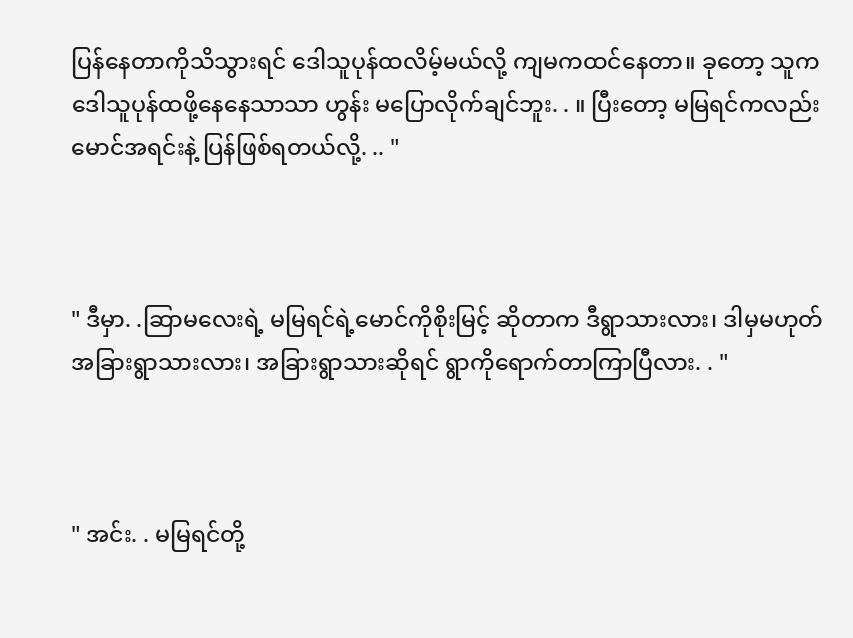ပြန်နေတာကိုသိသွားရင် ဒေါသူပုန်ထလိမ့်မယ်လို့ ကျမကထင်နေတာ။ ခုတော့ သူက ဒေါသူပုန်ထဖို့နေနေသာသာ ဟွန်း မပြောလိုက်ချင်ဘူး. . ။ ပြီးတော့ မမြရင်ကလည်း မောင်အရင်းနဲ့ ပြန်ဖြစ်ရတယ်လို့. .. "



" ဒီမှာ. .ဆြာမလေးရဲ့ မမြရင်ရဲ့မောင်ကိုစိုးမြင့် ဆိုတာက ဒီရွာသားလား၊ ဒါမှမဟုတ် အခြားရွာသားလား၊ အခြားရွာသားဆိုရင် ရွာကိုရောက်တာကြာပြီလား. . "



" အင်း. . မမြရင်တို့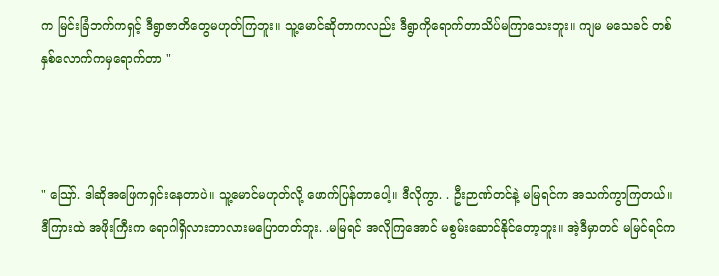က မြင်းခြံဘက်ကရှင့် ဒီရွာဇာတိတွေမဟုတ်ကြဘူး။ သူ့မောင်ဆိုတာကလည်း ဒီရွာကိုရောက်တာသိပ်မကြာသေးဘူး။ ကျမ မသေခင် တစ်နှစ်လောက်ကမှရောက်တာ "



" သြော်. ဒါဆိုအဖြေကရှင်းနေတာပဲ။ သူ့မောင်မဟုတ်လို့ ဖောက်ပြန်တာပေါ့။ ဒီလိုကွာ. . ဦးဉာဏ်တင်နဲ့ မမြရင်က အသက်ကွာကြတယ်။ ဒီကြားထဲ အဖိုးကြီးက ရောဂါရှိလားဘာလားမပြောတတ်ဘူး. .မမြရင် အလိုကြအောင် မစွမ်းဆောင်နိုင်တော့ဘူး။ အဲ့ဒီမှာတင် မမြင်ရင်က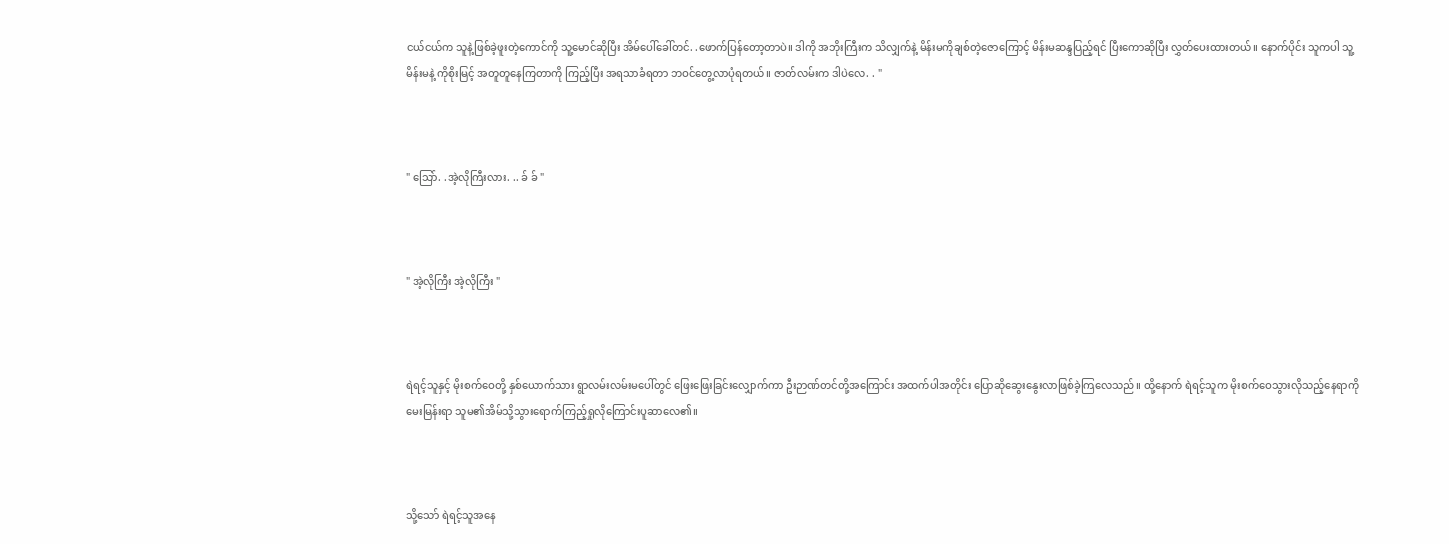ငယ်ငယ်က သူနဲ့ဖြစ်ခဲ့ဖူးတဲ့ကောင်ကို သူ့မောင်ဆိုပြီး အိမ်ပေါ်ခေါ်တင်. .ဖောက်ပြန်တော့တာပဲ။ ဒါကို အဘိုးကြီးက သိလျှက်နဲ့ မိန်းမကိုချစ်တဲ့ဇောကြောင့် မိန်းမဆန္ဒပြည့်ရင် ပြီးကောဆိုပြီး လွှတ်ပေးထားတယ်။ နောက်ပိုင်း သူကပါ သူ့မိန်းမနဲ့ ကိုစိုးမြင့် အတူတူနေကြတာကို ကြည့်ပြီး အရသာခံရတာ ဘဝင်တွေ့လာပုံရတယ်။ ဇာတ်လမ်းက ဒါပဲလေ. . "



" သြော်. .အဲ့လိုကြီးလား. .. ခ် ခ် "



" အဲ့လိုကြီး အဲ့လိုကြီး "



ရဲရင့်သူနှင့် မိုးစက်ဝေတို့ နှစ်ယောက်သား ရွာလမ်းလမ်းမပေါ်တွင် ဖြေးဖြေးခြင်းလျှောက်ကာ ဦးဉာဏ်တင်တို့အကြောင်း အထက်ပါအတိုင်း ပြောဆိုဆွေးနွေးလာဖြစ်ခဲ့ကြလေသည်။ ထို့နောက် ရဲရင့်သူက မိုးစက်ဝေသွားလိုသည့်နေရာကိုမေးမြန်းရာ သူမ၏အိမ်သို့သွားရောက်ကြည့်ရှုလိုကြောင်းပူဆာလေ၏။



သို့သော် ရဲရင့်သူအနေ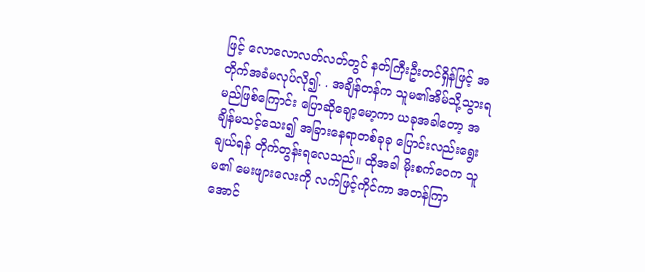ဖြင့် လောလောလတ်လတ်တွင် နတ်ကြီးဦးတင်ရှိန်ဖြင့် အတိုက်အခံမလုပ်လို၍. . အချိန်တန်က သူမ၏အိမ်သို့သွားရမည်ဖြစ်ကြောင်း ပြောဆိုချော့မော့ကာ ယခုအခါတော့ အချိန်မသင့်သေး၍ အခြားနေရာတစ်ခုခု ပြောင်းလည်းရွေးချယ်ရန် တိုက်တွန်းရလေသည်။ ထိုအခါ မိုးစက်ဝေက သူမ၏ မေးဖျားလေးကို လက်ဖြင့်ကိုင်ကာ အတန်ကြာအောင်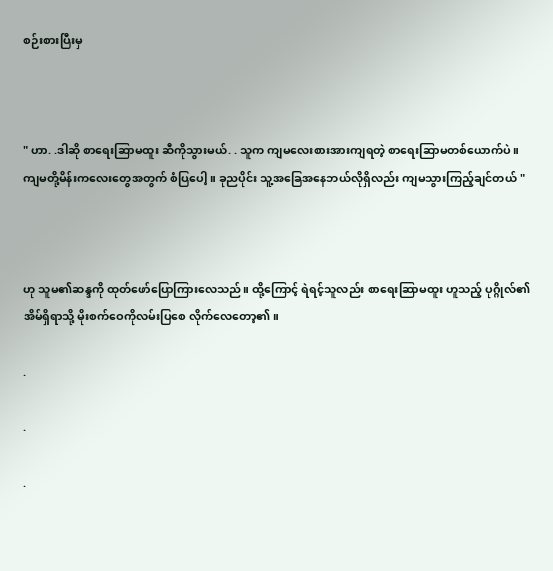စဉ်းစားပြီးမှ



" ဟာ. .ဒါဆို စာရေးဆြာမထူး ဆီကိုသွားမယ်. . သူက ကျမလေးစားအားကျရတဲ့ စာရေးဆြာမတစ်ယောက်ပဲ။ ကျမတို့မိန်းကလေးတွေအတွက် စံပြပေါ့။ ခုညပိုင်း သူ့အခြေအနေဘယ်လိုရှိလည်း ကျမသွားကြည့်ချင်တယ် "



ဟု သူမ၏ဆန္ဒကို ထုတ်ဖော်ပြောကြားလေသည်။ ထို့ကြောင့် ရဲရင့်သူလည်း စာရေးဆြာမထူး ဟူသည့် ပုဂ္ဂိုလ်၏အိမ်ရှိရာသို့ မိုးစက်ဝေကိုလမ်းပြစေ လိုက်လေတော့၏။

.

.

.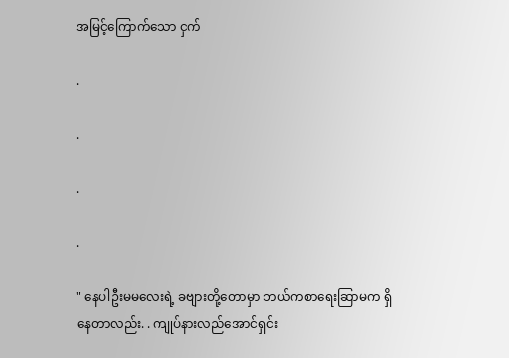အမြင့်ကြောက်သော ငှက်

.

.

.

.

" နေပါဦးမမလေးရဲ့ ခဗျားတို့တောမှာ ဘယ်ကစာရေးဆြာမက ရှိနေတာလည်း. . ကျုပ်နားလည်အောင်ရှင်း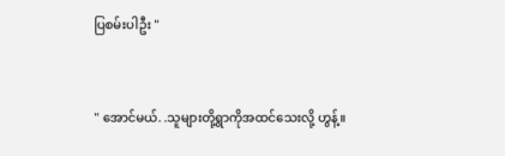ပြစမ်းပါဦး "



" အောင်မယ်. .သူများတို့ရွာကိုအထင်သေးလို့ ဟွန့်။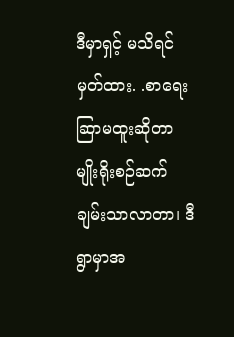ဒီမှာရှင့် မသိရင်မှတ်ထား. .စာရေးဆြာမထူးဆိုတာ မျိုးရိုးစဉ်ဆက်ချမ်းသာလာတာ၊ ဒီရွာမှာအ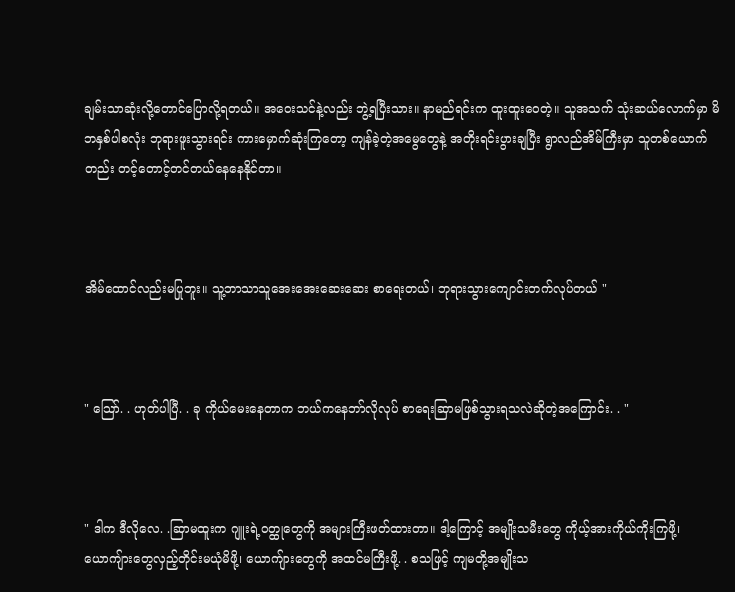ချမ်းသာဆုံးလို့တောင်ပြောလို့ရတယ်။ အဝေးသင်နဲ့လည်း ဘွဲ့ရပြီးသား။ နာမည်ရင်းက ထူးထူးဝေတဲ့။ သူအသက် သုံးဆယ်လောက်မှာ မိဘနှစ်ပါစလုံး ဘုရားဖူးသွားရင်း ကားမှောက်ဆုံးကြတော့ ကျန်ခဲ့တဲ့အမွေတွေနဲ့ အတိုးရင်းပွားချပြီး ရွာလည်အိမ်ကြီးမှာ သူတစ်ယောက်တည်း တင့်တောင့်တင်တယ်နေနေနိုင်တာ။



အိမ်ထောင်လည်းမပြုဘူး။ သူ့ဘာသာသူအေးအေးဆေးဆေး စာရေးတယ်၊ ဘုရားသွားကျောင်းတက်လုပ်တယ် "



" သြော်. . ဟုတ်ပါပြီ. . ခု ကိုယ်မေးနေတာက ဘယ်ကနေဘာ်လိုလုပ် စာရေးဆြာမဖြစ်သွားရသလဲဆိုတဲ့အကြောင်း. . "



" ဒါက ဒီလိုလေ. .ဆြာမထူးက ဂျူးရဲ့ဝတ္ထုတွေကို အများကြီးဖတ်ထားတာ။ ဒါ့ကြောင့် အမျိုးသမီးတွေ ကိုယ့်အားကိုယ်ကိုးကြဖို့၊ ယောကျ်ားတွေလှည့်တိုင်းမယုံမိဖို့၊ ယောကျ်ားတွေကို အထင်မကြီးဖို့. . စသဖြင့် ကျမတို့အမျိုးသ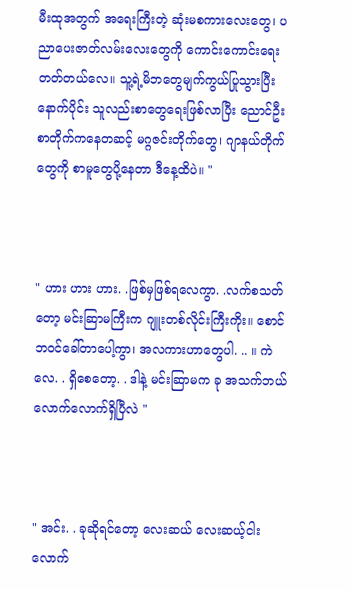မီးထုအတွက် အရေးကြီးတဲ့ ဆုံးမစကားလေးတွေ၊ ပညာပေးဇာတ်လမ်းလေးတွေကို ကောင်းကောင်းရေးတတ်တယ်လေ။ သူ့ရဲ့မိဘတွေမျက်ကွယ်ပြုသွားပြီးနောက်ပိုင်း သူလည်းစာတွေရေးဖြစ်လာပြီး ညောင်ဦးစာတိုက်ကနေတဆင့် မဂ္ဂဇင်းတိုက်တွေ၊ ဂျာနယ်တိုက်တွေကို စာမူတွေပို့နေတာ ဒီနေ့ထိပဲ။ "



" ဟား ဟား ဟား. .ဖြစ်မှဖြစ်ရလေကွာ. .လက်စသတ်တော့ မင်းဆြာမကြီးက ဂျူးတစ်လိုင်းကြီးကိုး။ စောင်ဘဝင်ခေါ်တာပေါ့ကွာ၊ အလကားဟာတွေပါ. .. ။ ကဲလေ. . ရှိစေတော့. . ဒါနဲ့ မင်းဆြာမက ခု အသက်ဘယ်လောက်လောက်ရှိပြီလဲ "



" အင်း. . ခုဆိုရင်တော့ လေးဆယ် လေးဆယ့်ငါး လောက်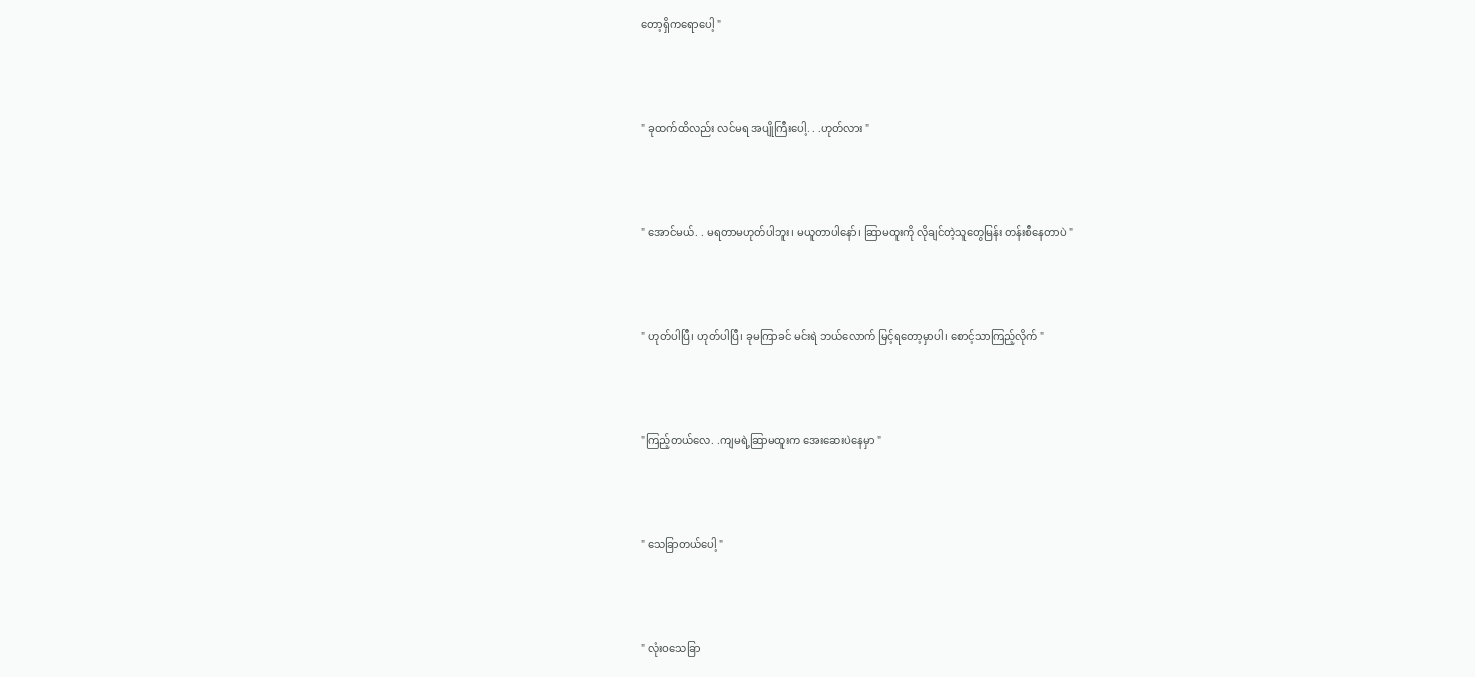တော့ရှိကရောပေါ့ "



" ခုထက်ထိလည်း လင်မရ အပျိုကြီးပေါ့. . .ဟုတ်လား "



" အောင်မယ်. . မရတာမဟုတ်ပါဘူး၊ မယူတာပါနော်၊ ဆြာမထူးကို လိုချင်တဲ့သူတွေမြန်း တန်းစီနေတာပဲ "



" ဟုတ်ပါပြီ၊ ဟုတ်ပါပြီ၊ ခုမကြာခင် မင်းရဲ ဘယ်လောက် မြင့်ရတော့မှာပါ၊ စောင့်သာကြည့်လိုက် "



"ကြည့်တယ်လေ. .ကျမရဲ့ဆြာမထူးက အေးဆေးပဲနေမှာ "



" သေခြာတယ်ပေါ့ "



" လုံးဝသေခြာ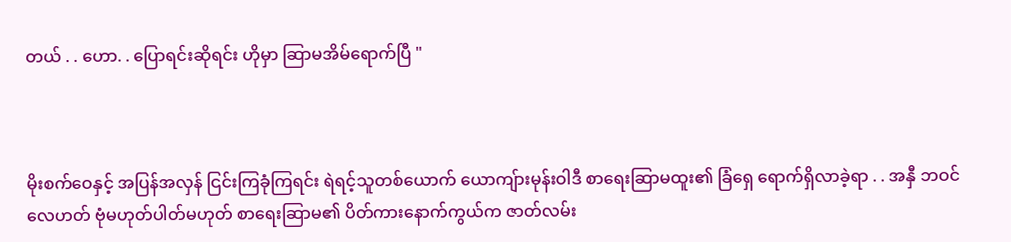တယ် . . ဟော. . ပြောရင်းဆိုရင်း ဟိုမှာ ဆြာမအိမ်ရောက်ပြီ "



မိုးစက်ဝေနှင့် အပြန်အလှန် ငြင်းကြခုံကြရင်း ရဲရင့်သူတစ်ယောက် ယောကျ်ားမုန်းဝါဒီ စာရေးဆြာမထူး၏ ခြံရှေ ရောက်ရှိလာခဲ့ရာ . . အနှီ ဘဝင်လေဟတ် ဗုံမဟုတ်ပါတ်မဟုတ် စာရေးဆြာမ၏ ပိတ်ကားနောက်ကွယ်က ဇာတ်လမ်း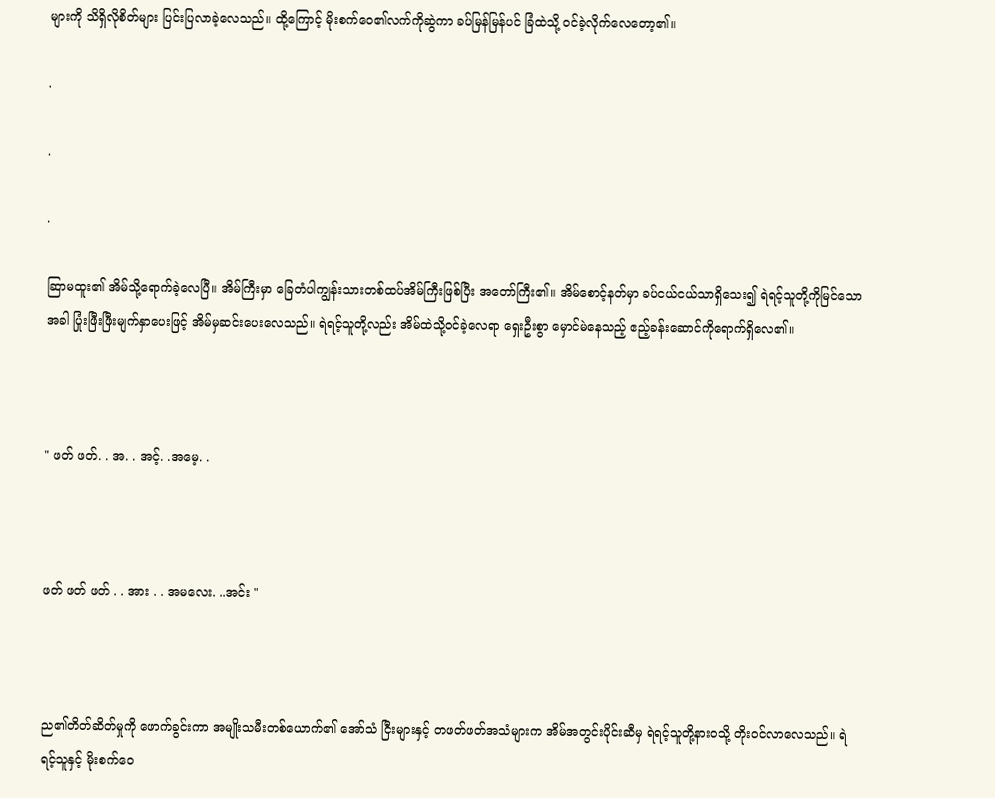များကို သိရှိလိုစိတ်များ ပြင်းပြလာခဲ့လေသည်။ ထို့ကြောင့် မိုးစက်ဝေ၏လက်ကိုဆွဲကာ ခပ်မြန်မြန်ပင် ခြံထဲသို့ ဝင်ခဲ့လိုက်လေတော့၏။

.

.

.

ဆြာမထူး၏ အိမ်သို့ရောက်ခဲ့လေပြီ။ အိမ်ကြီးမှာ ခြေတံပါကျွန်းသားတစ်ထပ်အိမ်ကြီးဖြစ်ပြီး အတော်ကြီး၏။ အိမ်စောင့်နတ်မှာ ခပ်ငယ်ငယ်သာရှိသေး၍ ရဲရင့်သူတို့ကိုမြင်သောအခါ ပြုံးဖြီးဖြီးမျက်နှာပေးဖြင့် အိမ်မှဆင်းပေးလေသည်။ ရဲရင့်သူတို့လည်း အိမ်ထဲသို့ဝင်ခဲ့လေရာ ရှေးဦးစွာ မှောင်မဲနေသည့် ဧည့်ခန်းဆောင်ကိုရောက်ရှိလေ၏။



" ဖတ် ဖတ်. . အ. . အင့်. .အမေ့. .



ဖတ် ဖတ် ဖတ် . . အား . . အမလေး. ..အင်း "



ည၏တိတ်ဆိတ်မှုကို ဖောက်ခွင်းကာ အမျိုးသမီးတစ်ယောက်၏ အော်သံ ငြီးများနှင့် တဖတ်ဖတ်အသံများက အိမ်အတွင်းပိုင်းဆီမှ ရဲရင့်သူတို့နားဝသို့ တိုးဝင်လာလေသည်။ ရဲရင့်သူနှင့် မိုးစက်ဝေ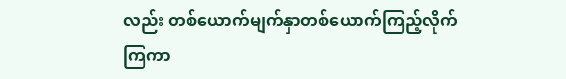လည်း တစ်ယောက်မျက်နှာတစ်ယောက်ကြည့်လိုက်ကြကာ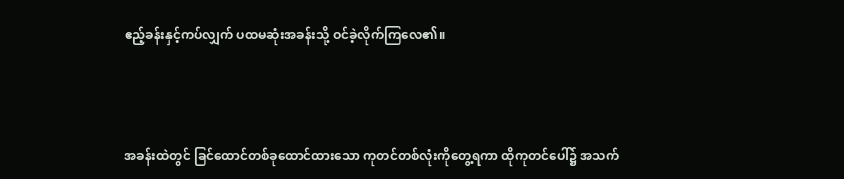ဧည့်ခန်းနှင့်ကပ်လျှက် ပထမဆုံးအခန်းသို့ ဝင်ခဲ့လိုက်ကြလေ၏။



အခန်းထဲတွင် ခြင်ထောင်တစ်ခုထောင်ထားသော ကုတင်တစ်လုံးကိုတွေ့ရကာ ထိုကုတင်ပေါ်၌ အသက်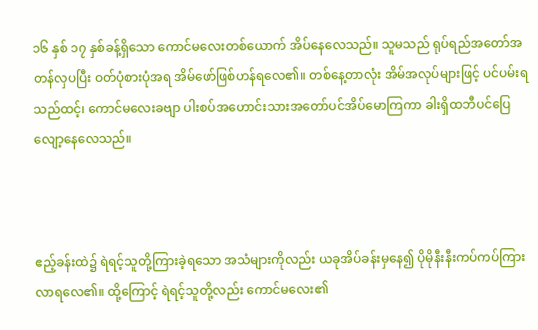၁၆ နှစ် ၁၇ နှစ်ခန့်ရှိသော ကောင်မလေးတစ်ယောက် အိပ်နေလေသည်။ သူမသည် ရုပ်ရည်အတော်အတန်လှပပြီး ဝတ်ပုံစားပုံအရ အိမ်ဖော်ဖြစ်ဟန်ရလေ၏။ တစ်နေ့တာလုံး အိမ်အလုပ်များဖြင့် ပင်ပမ်းရသည်ထင့်၊ ကောင်မလေးခဗျာ ပါးစပ်အဟောင်းသားအတော်ပင်အိပ်မောကြကာ ခါးရှိထဘီပင်ပြေလျော့နေလေသည်။



ဧည့်ခန်းထဲ၌ ရဲရင့်သူတို့ကြားခဲ့ရသော အသံများကိုလည်း ယခုအိပ်ခန်းမှနေ၍ ပိုမိုနီးနီးကပ်ကပ်ကြားလာရလေ၏။ ထို့ကြောင့် ရဲရင့်သူတို့လည်း ကောင်မလေး၏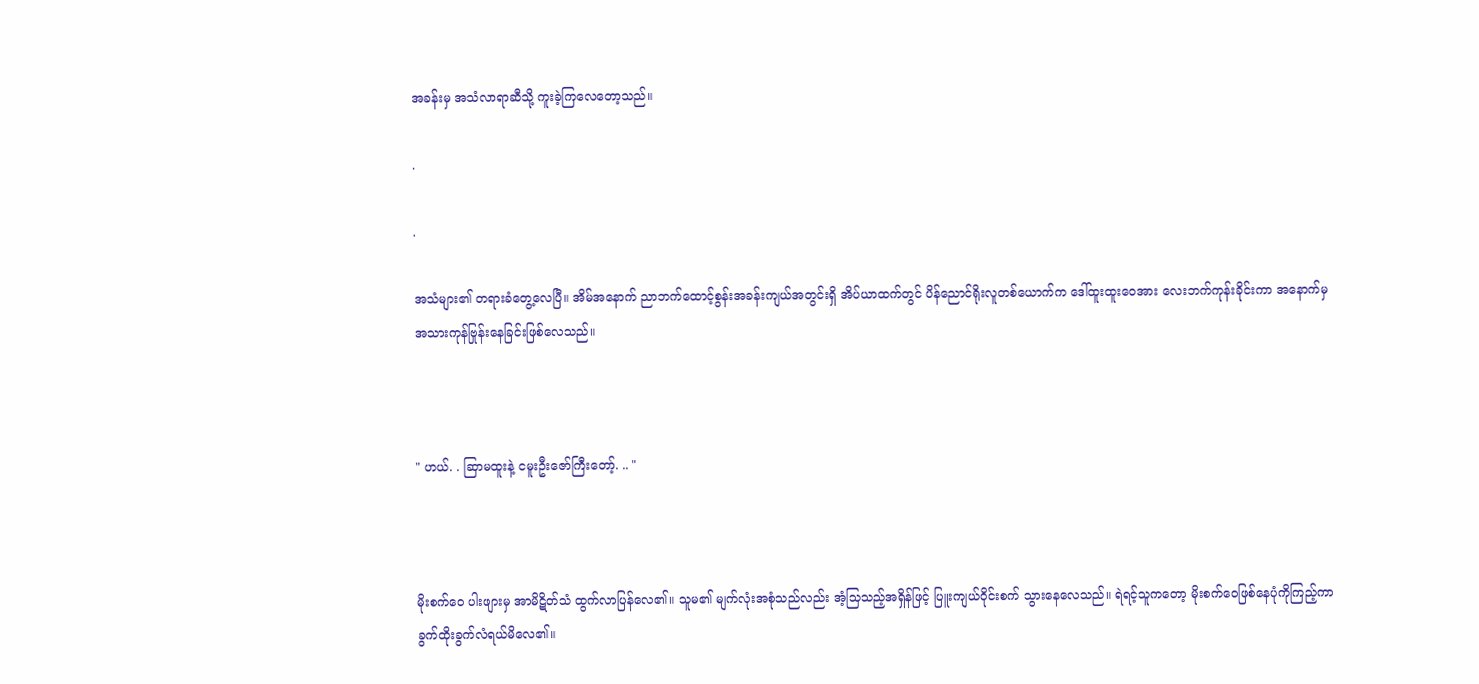အခန်းမှ အသံလာရာဆီသို့ ကူးခဲ့ကြလေတော့သည်။

.

.

အသံများ၏ တရားခံတွေ့လေပြီ။ အိမ်အနောက် ညာဘက်ထောင့်စွန်းအခန်းကျယ်အတွင်းရှိ အိပ်ယာထက်တွင် ပိန်ညောင်ရိုးလူတစ်ယောက်က ဒေါ်ထူးထူးဝေအား လေးဘက်ကုန်းခိုင်းကာ အနောက်မှ အသားကုန်ဗြုန်းနေခြင်းဖြစ်လေသည်။



" ဟယ်. . ဆြာမထူးနဲ့ ငမူးဦးဇော်ကြီးတော့်. .. "



မိုးစက်ဝေ ပါးဖျားမှ အာမိဋိတ်သံ ထွက်လာပြန်လေ၏။ သူမ၏ မျက်လုံးအစုံသည်လည်း အံ့သြသည့်အရှိန်ဖြင့် ပြူးကျယ်ဝိုင်းစက် သွားနေလေသည်။ ရဲရင့်သူကတော့ မိုးစက်ဝေဖြစ်နေပုံကိုကြည့်ကာ ခွက်ထိုးခွက်လံရယ်မိလေ၏။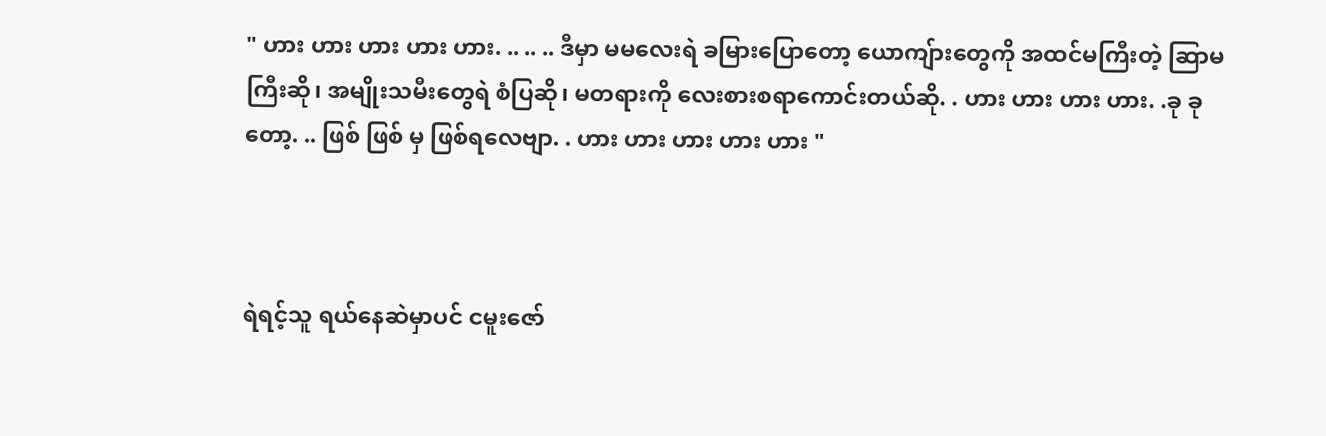" ဟား ဟား ဟား ဟား ဟား. .. .. .. ဒီမှာ မမလေးရဲ ခမြားပြောတော့ ယောကျ်ားတွေကို အထင်မကြီးတဲ့ ဆြာမကြီးဆို၊ အမျိုးသမီးတွေရဲ စံပြဆို၊ မတရားကို လေးစားစရာကောင်းတယ်ဆို. . ဟား ဟား ဟား ဟား. .ခု ခု တော့. .. ဖြစ် ဖြစ် မှ ဖြစ်ရလေဗျာ. . ဟား ဟား ဟား ဟား ဟား "



ရဲရင့်သူ ရယ်နေဆဲမှာပင် ငမူးဇော်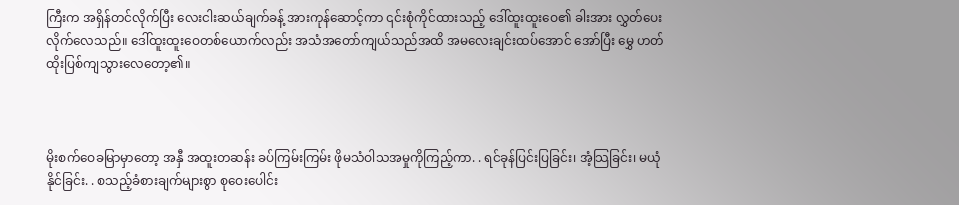ကြီးက အရှိန်တင်လိုက်ပြီး လေးငါးဆယ်ချက်ခန့် အားကုန်ဆောင့်ကာ ၎င်းစုံကိုင်ထားသည့် ဒေါ်ထူးထူးဝေ၏ ခါးအား လွှတ်ပေးလိုက်လေသည်။ ဒေါ်ထူးထူးဝေတစ်ယောက်လည်း အသံအတော်ကျယ်သည်အထိ အမလေးချင်းထပ်အောင် အော်ပြီး မွှေ ဟတ်ထိုးပြစ်ကျသွားလေတော့၏။



မိုးစက်ဝေခမြာမှာတော့ အနှီ အထူးတဆန်း ခပ်ကြမ်းကြမ်း ဖိုမသံဝါသအမှုကိုကြည့်ကာ. . ရင်ခုန်ပြင်းပြခြင်း၊ အံ့သြခြင်း၊ မယုံနိုင်ခြင်း. . စသည့်ခံစားချက်များစွာ စုဝေးပေါင်း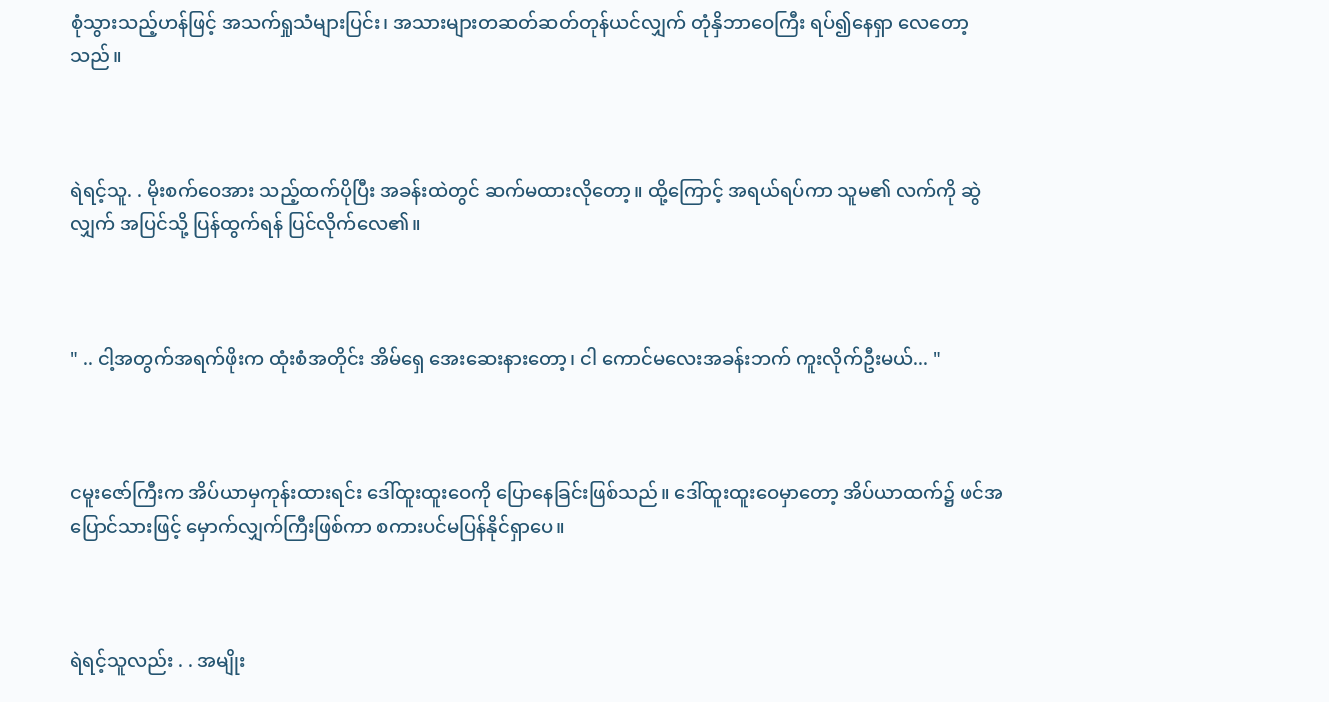စုံသွားသည့်ဟန်ဖြင့် အသက်ရှုသံများပြင်း၊ အသားများတဆတ်ဆတ်တုန်ယင်လျှက် တုံနှိဘာဝေကြီး ရပ်၍နေရှာ လေတော့သည်။



ရဲရင့်သူ. . မိုးစက်ဝေအား သည့်ထက်ပိုပြီး အခန်းထဲတွင် ဆက်မထားလိုတော့။ ထို့ကြောင့် အရယ်ရပ်ကာ သူမ၏ လက်ကို ဆွဲလျှက် အပြင်သို့ ပြန်ထွက်ရန် ပြင်လိုက်လေ၏။



" .. ငါ့အတွက်အရက်ဖိုးက ထုံးစံအတိုင်း အိမ်ရှေ အေးဆေးနားတော့၊ ငါ ကောင်မလေးအခန်းဘက် ကူးလိုက်ဦးမယ်... "



ငမူးဇော်ကြီးက အိပ်ယာမှကုန်းထားရင်း ဒေါ်ထူးထူးဝေကို ပြောနေခြင်းဖြစ်သည်။ ဒေါ်ထူးထူးဝေမှာတော့ အိပ်ယာထက်၌ ဖင်အပြောင်သားဖြင့် မှောက်လျှက်ကြီးဖြစ်ကာ စကားပင်မပြန်နိုင်ရှာပေ။



ရဲရင့်သူလည်း . . အမျိုး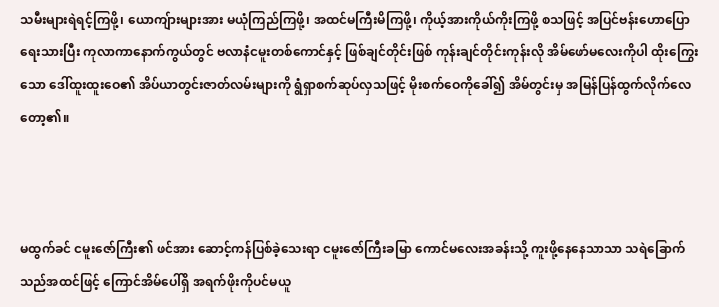သမီးများရဲရင့်ကြဖို့၊ ယောကျ်ားများအား မယုံကြည်ကြဖို့၊ အထင်မကြီးမိကြဖို့၊ ကိုယ့်အားကိုယ်ကိုးကြဖို့ စသဖြင့် အပြင်ဗန်းဟောပြောရေးသားပြီး ကုလာကာနောက်ကွယ်တွင် ဗလာနံငမူးတစ်ကောင်နှင့် ဖြစ်ချင်တိုင်းဖြစ် ကုန်းချင်တိုင်းကုန်းလို အိမ်ဖော်မလေးကိုပါ ထိုးကြွေးသော ဒေါ်ထူးထူးဝေ၏ အိပ်ယာတွင်းဇာတ်လမ်းများကို ရွံရှာစက်ဆုပ်လှသဖြင့် မိုးစက်ဝေကိုခေါ်၍ အိမ်တွင်းမှ အမြန်ပြန်ထွက်လိုက်လေတော့၏။



မထွက်ခင် ငမူးဇော်ကြီး၏ ဖင်အား ဆောင့်ကန်ပြစ်ခဲ့သေးရာ ငမူးဇော်ကြီးခမြာ ကောင်မလေးအခန်းသို့ ကူးဖို့နေနေသာသာ သရဲခြောက်သည်အထင်ဖြင့် ကြောင်အိမ်ပေါ်ရှိ အရက်ဖိုးကိုပင်မယူ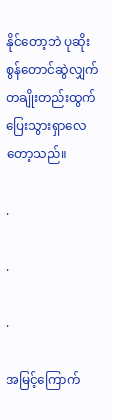နိုင်တော့ဘဲ ပုဆိုးစွန်တောင်ဆွဲလျှက် တချိုးတည်းထွက်ပြေးသွားရှာလေတော့သည်။

.

.

.

အမြင့်ကြောက်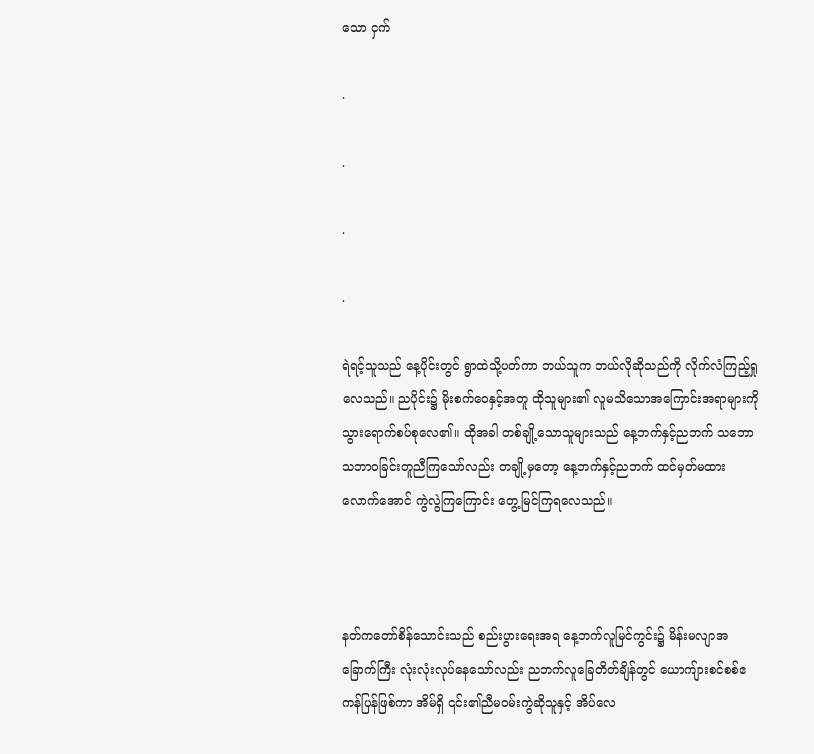သော ငှက်

.

.

.

.

ရဲရင့်သူသည် နေ့ပိုင်းတွင် ရွာထဲသို့ပတ်ကာ ဘယ်သူက ဘယ်လိုဆိုသည်ကို လိုက်လံကြည့်ရှုလေသည်။ ညပိုင်း၌ မိုးစက်ဝေနှင့်အတူ ထိုသူများ၏ လူမသိသောအကြောင်းအရာများကို သွားရောက်စပ်စုလေ၏။ ထိုအခါ တစ်ချို့သောသူများသည် နေ့ဘက်နှင့်ညဘက် သဘောသဘာဝခြင်းတူညီကြသော်လည်း တချို့မှတော့ နေ့ဘက်နှင့်ညဘက် ထင်မှတ်မထားလောက်အောင် ကွဲလွဲကြကြောင်း တွေ့မြင်ကြရလေသည်။



နတ်ကတော်စိန်သောင်းသည် စည်းပွားရေးအရ နေ့ဘက်လူမြင်ကွင်း၌ မိန်းမလျာအခြောက်ကြီး လုံးလုံးလုပ်နေသော်လည်း ညဘက်လူခြေတိတ်ချိန်တွင် ယောကျ်ားစင်စစ်ဧကန်ပြန်ဖြစ်ကာ အိမ်ရှိ ၎င်း၏ညီမဝမ်းကွဲဆိုသူနှင့် အိပ်လေ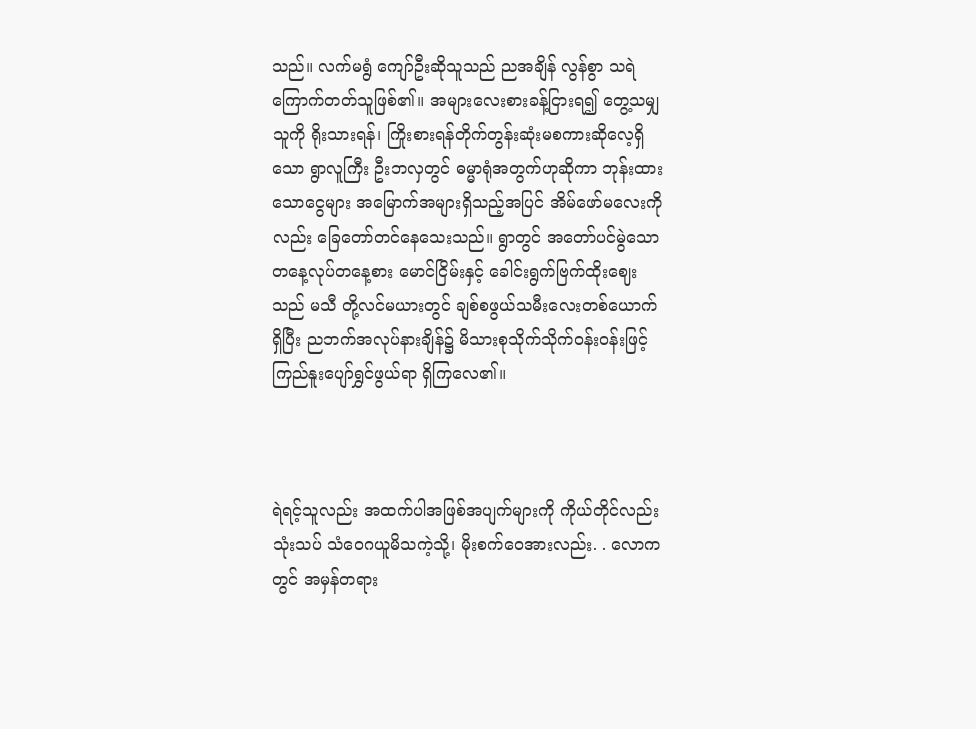သည်။ လက်မရွံ ကျော်ဦးဆိုသူသည် ညအချိန် လွန်စွာ သရဲကြောက်တတ်သူဖြစ်၏။ အများလေးစားခန့်ငြားရ၍ တွေ့သမျှသူကို ရိုးသားရန်၊ ကြိုးစားရန်တိုက်တွန်းဆုံးမစကားဆိုလေ့ရှိသော ရွာလူကြီး ဦးဘလှတွင် ဓမ္မာရုံအတွက်ဟုဆိုကာ ဘုန်းထားသောငွေများ အမြောက်အများရှိသည့်အပြင် အိမ်ဖော်မလေးကိုလည်း ခြေတော်တင်နေသေးသည်။ ရွာတွင် အတော်ပင်မွဲသော တနေ့လုပ်တနေ့စား မောင်ငြိမ်းနှင့် ခေါင်းရွက်ဗြက်ထိုးဈေးသည် မသီ တို့လင်မယားတွင် ချစ်စဖွယ်သမီးလေးတစ်ယောက်ရှိပြီး ညဘက်အလုပ်နားချိန်၌ မိသားစုသိုက်သိုက်ဝန်းဝန်းဖြင့် ကြည်နူးပျော်ရွှင်ဖွယ်ရာ ရှိကြလေ၏။



ရဲရင့်သူလည်း အထက်ပါအဖြစ်အပျက်များကို ကိုယ်တိုင်လည်း သုံးသပ် သံဝေဂယူမိသကဲ့သို့၊ မိုးစက်ဝေအားလည်း. . လောကတွင် အမှန်တရား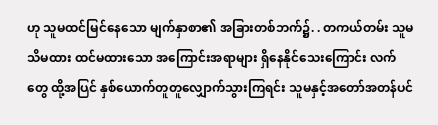ဟု သူမထင်မြင်နေသော မျက်နှာစာ၏ အခြားတစ်ဘက်၌. . တကယ်တမ်း သူမ သိမထား ထင်မထားသော အကြောင်းအရာများ ရှိနေနိုင်သေးကြောင်း လက်တွေ ထို့အပြင် နှစ်ယောက်တူတူလျှောက်သွားကြရင်း သူမနှင့်အတော်အတန်ပင်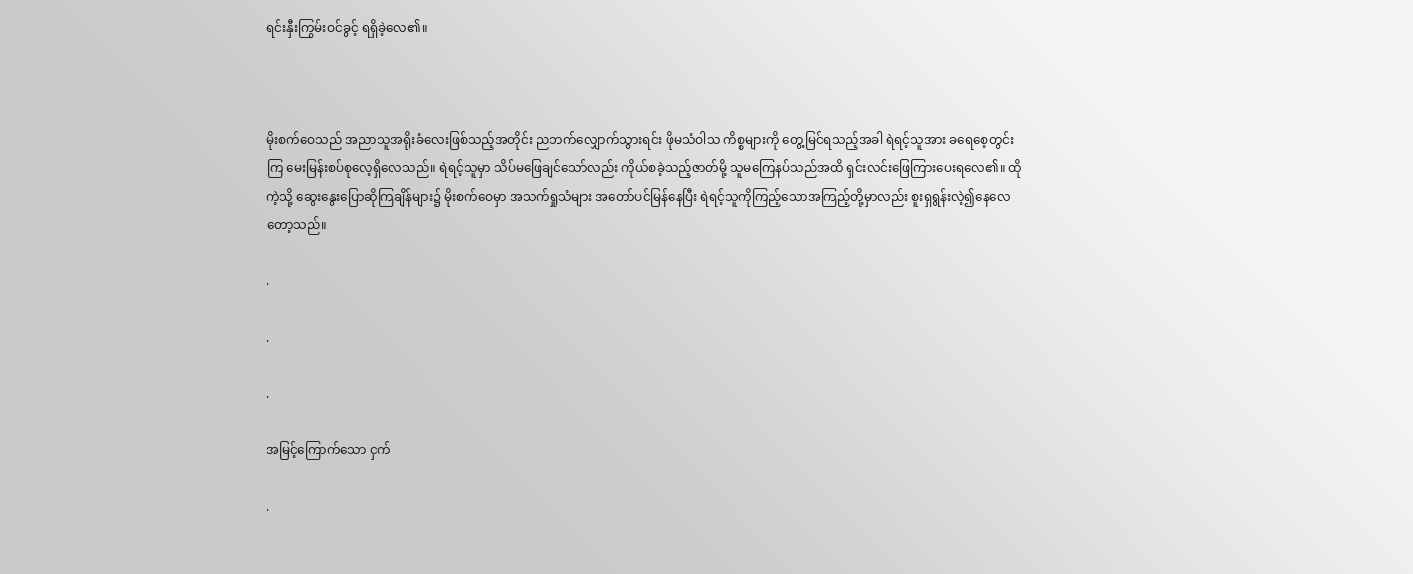ရင်းနှီးကြွမ်းဝင်ခွင့် ရရှိခဲ့လေ၏။



မိုးစက်ဝေသည် အညာသူအရိုးခံလေးဖြစ်သည့်အတိုင်း ညဘက်လျှောက်သွားရင်း ဖိုမသံဝါသ ကိစ္စများကို တွေ့မြင်ရသည့်အခါ ရဲရင့်သူအား ခရေစေ့တွင်းကြ မေးမြန်းစပ်စုလေ့ရှိလေသည်။ ရဲရင့်သူမှာ သိပ်မဖြေချင်သော်လည်း ကိုယ်စခဲ့သည့်ဇာတ်မို့ သူမကြေနပ်သည်အထိ ရှင်းလင်းဖြေကြားပေးရလေ၏။ ထိုကဲ့သို့ ဆွေးနွေးပြောဆိုကြချိန်များ၌ မိုးစက်ဝေမှာ အသက်ရှုသံများ အတော်ပင်မြန်နေပြီး ရဲရင့်သူကိုကြည့်သောအကြည့်တို့မှာလည်း စူးရှရွန်းလဲ့၍နေလေတော့သည်။

.

.

.

အမြင့်ကြောက်သော ငှက်

.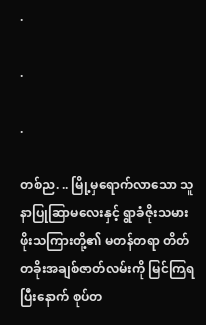.

.

.

တစ်ည. .. မြို့မှရောက်လာသော သူနာပြုဆြာမလေးနှင့် ရွာခံဇိုးသမား ဖိုးသကြားတို့၏ မတန်တရာ တိတ်တခိုးအချစ်ဇာတ်လမ်းကို မြင်ကြရပြီးနောက် စုပ်တ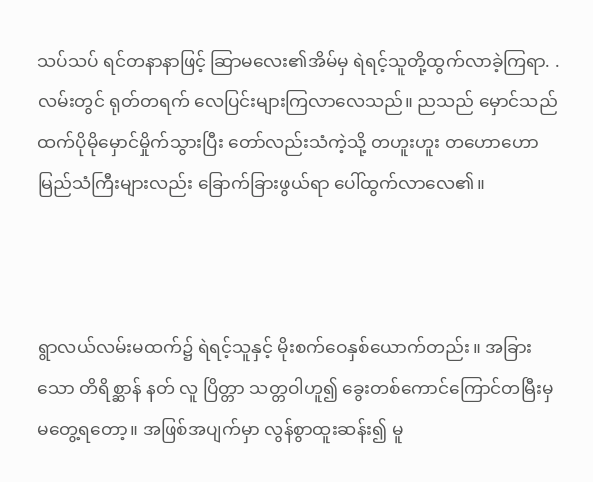သပ်သပ် ရင်တနာနာဖြင့် ဆြာမလေး၏အိမ်မှ ရဲရင့်သူတို့ထွက်လာခဲ့ကြရာ. . လမ်းတွင် ရုတ်တရက် လေပြင်းများကြလာလေသည်။ ညသည် မှောင်သည်ထက်ပိုမိုမှောင်မှိုက်သွားပြီး တော်လည်းသံကဲ့သို့ တဟူးဟူး တဟောဟော မြည်သံကြီးများလည်း ခြောက်ခြားဖွယ်ရာ ပေါ်ထွက်လာလေ၏။



ရွာလယ်လမ်းမထက်၌ ရဲရင့်သူနှင့် မိုးစက်ဝေနှစ်ယောက်တည်း။ အခြားသော တိရိစ္ဆာန် နတ် လူ ပြိတ္တာ သတ္တဝါဟူ၍ ခွေးတစ်ကောင်ကြောင်တမြီးမှ မတွေ့ရတော့။ အဖြစ်အပျက်မှာ လွန်စွာထူးဆန်း၍ မူ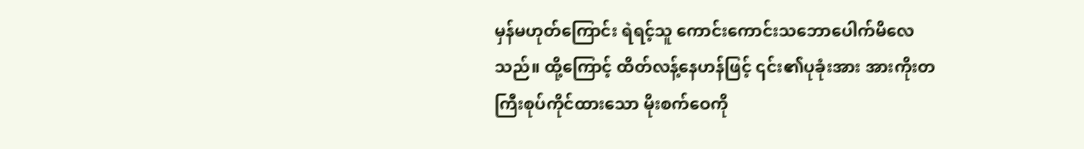မှန်မဟုတ်ကြောင်း ရဲရင့်သူ ကောင်းကောင်းသဘောပေါက်မိလေသည်။ ထို့ကြောင့် ထိတ်လန့်နေဟန်ဖြင့် ၎င်း၏ပုခုံးအား အားကိုးတကြီးစုပ်ကိုင်ထားသော မိုးစက်ဝေကို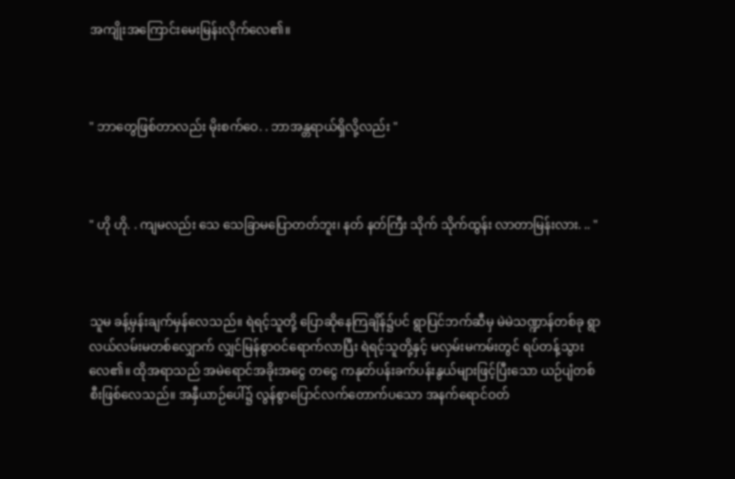အကျိုးအကြောင်းမေးမြန်းလိုက်လေ၏။



" ဘာတွေဖြစ်တာလည်း မိုးစက်ဝေ. . ဘာအန္တရာယ်ရှိလို့လည်း "



" ဟို ဟို. . ကျမလည်း သေ သေခြာမပြောတတ်ဘူး၊ နတ် နတ်ကြီး သိုက် သိုက်ထွန်း လာတာမြန်းလား. .. "



သူမ ခန့်မှန်းချက်မှန်လေသည်။ ရဲရင့်သူတို့ ပြောဆိုနေကြချိန်၌ပင် ရွာပြင်ဘက်ဆီမှ မဲမဲသဏ္ဍာန်တစ်ခု ရွာလယ်လမ်းမတစ်လျှောက် လျှင်မြန်စွာဝင်ရောက်လာပြီး ရဲရင့်သူတို့နှင့် မလှမ်းမကမ်းတွင် ရပ်တန့်သွားလေ၏။ ထိုအရာသည် အမဲရောင်အခိုးအငွေ တငွေ ကနုတ်ပန်းခက်ပန်းနွယ်များဖြင့်ပြီးသော ယဉ်ပျံတစ်စီးဖြစ်လေသည်။ အနှီယာဉ်ပေါ်၌ လွန်စွာပြောင်လက်တောက်ပသော အနက်ရောင်ဝတ်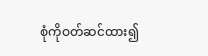စုံကိုဝတ်ဆင်ထား၍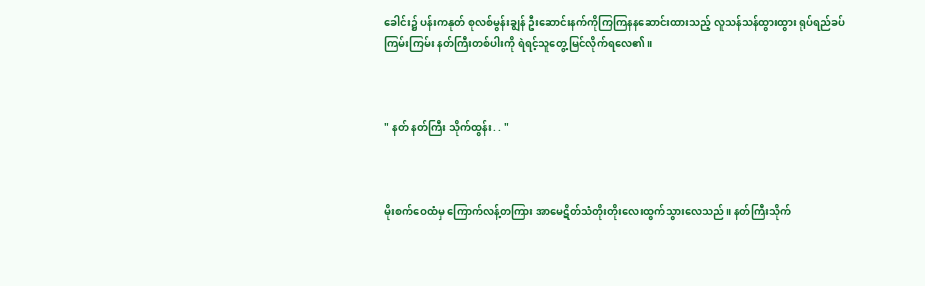ခေါင်း၌ ပန်းကနုတ် စုလစ်မွန်းချွန် ဦးဆောင်းနက်ကိုကြကြနနဆောင်းထားသည့် လူသန်သန်ထွားထွား ရုပ်ရည်ခပ်ကြမ်းကြမ်း နတ်ကြီးတစ်ပါးကို ရဲရင့်သူတွေ့မြင်လိုက်ရလေ၏။



" နတ် နတ်ကြီး သိုက်ထွန်း. . "



မိုးစက်ဝေထံမှ ကြောက်လန့်တကြား အာမေဋိတ်သံတိုးတိုးလေးထွက်သွားလေသည်။ နတ်ကြီးသိုက်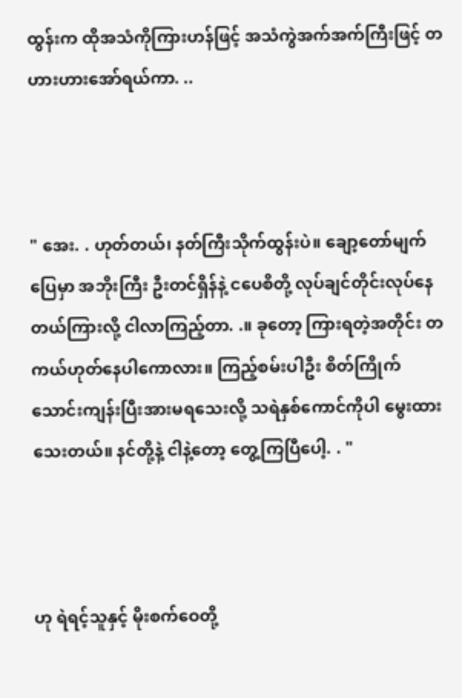ထွန်းက ထိုအသံကိုကြားဟန်ဖြင့် အသံကွဲအက်အက်ကြီးဖြင့် တဟားဟားအော်ရယ်ကာ. ..



" အေး. . ဟုတ်တယ်၊ နတ်ကြီးသိုက်ထွန်းပဲ။ ချော့တော်မျက်ပြေမှာ အဘိုးကြီး ဦးတင်ရှိန်နဲ့ ငပေစိတို့ လုပ်ချင်တိုင်းလုပ်နေတယ်ကြားလို့ ငါလာကြည့်တာ. .။ ခုတော့ ကြားရတဲ့အတိုင်း တကယ်ဟုတ်နေပါကောလား။ ကြည့်စမ်းပါဦး စိတ်ကြိုက်သောင်းကျန်းပြီးအားမရသေးလို့ သရဲနှစ်ကောင်ကိုပါ မွေးထားသေးတယ်။ နင်တို့နဲ့ ငါနဲ့တော့ တွေ့ကြပြီပေါ့. . "



ဟု ရဲရင့်သူနှင့် မိုးစက်ဝေတို့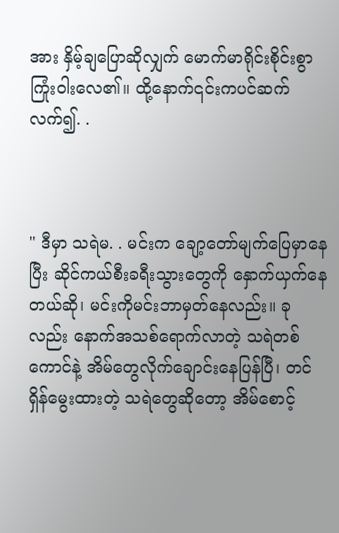အား နှိမ့်ချပြောဆိုလျှက် မောက်မာရိုင်းစိုင်းစွာ ကြုံးဝါးလေ၏။ ထို့နောက်၎င်းကပင်ဆက်လက်၍. .



" ဒီမှာ သရဲမ. . မင်းက ချော့တော်မျက်ပြေမှာနေပြီး ဆိုင်ကယ်စီးခရီးသွားတွေကို နှောက်ယှက်နေတယ်ဆို၊ မင်းကိုမင်းဘာမှတ်နေလည်း။ ခုလည်း နောက်အသစ်ရောက်လာတဲ့ သရဲတစ်ကောင်နဲ့ အိမ်တွေလိုက်ချောင်းနေပြန်ပြီ၊ တင်ရှိန်မွေးထားတဲ့ သရဲတွေဆိုတော့ အိမ်စောင့်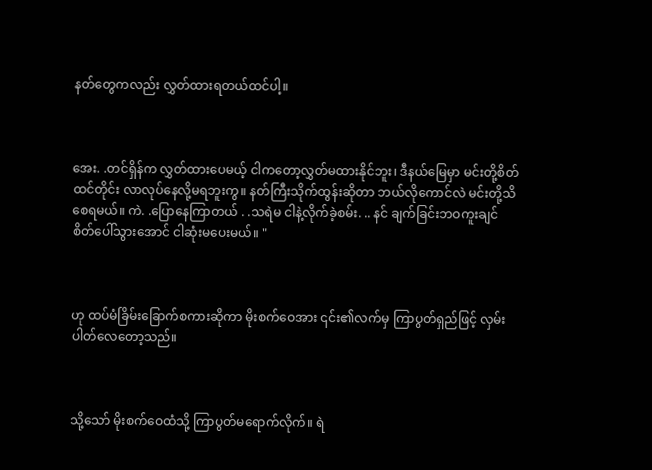နတ်တွေကလည်း လွှတ်ထားရတယ်ထင်ပါ့။



အေး. .တင်ရှိန်က လွှတ်ထားပေမယ့် ငါကတော့လွှတ်မထားနိုင်ဘူး၊ ဒီနယ်မြေမှာ မင်းတို့စိတ်ထင်တိုင်း လာလုပ်နေလို့မရဘူးကွ။ နတ်ကြီးသိုက်ထွန်းဆိုတာ ဘယ်လိုကောင်လဲ မင်းတို့သိစေရမယ်။ ကဲ. .ပြောနေကြာတယ် . .သရဲမ ငါနဲ့လိုက်ခဲ့စမ်း. .. နင် ချက်ခြင်းဘဝကူးချင်စိတ်ပေါ်သွားအောင် ငါဆုံးမပေးမယ်။ "



ဟု ထပ်မံခြိမ်းခြောက်စကားဆိုကာ မိုးစက်ဝေအား ၎င်း၏လက်မှ ကြာပွတ်ရှည်ဖြင့် လှမ်းပါတ်လေတော့သည်။



သို့သော် မိုးစက်ဝေထံသို့ ကြာပွတ်မရောက်လိုက်။ ရဲ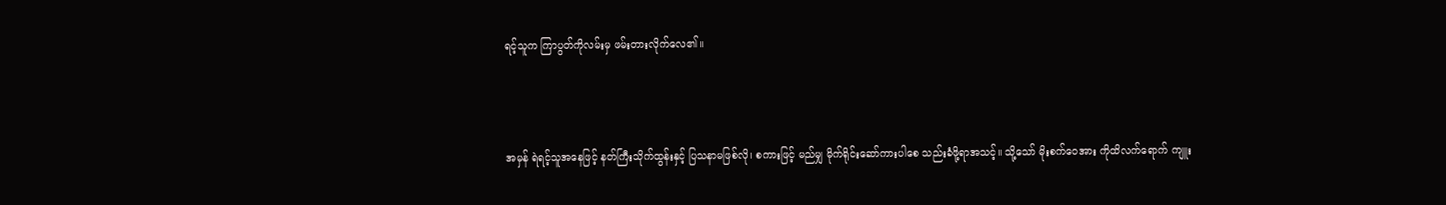ရင့်သူက ကြာပွတ်ကိုလမ်းမှ ဖမ်းတားလိုက်လေ၏။



အမှန် ရဲရင့်သူအနေဖြင့် နတ်ကြီးသိုက်ထွန်းနှင့် ပြသနာမဖြစ်လို၊ စကားဖြင့် မည်မျှ မိုက်ရိုင်းဆော်ကားပါစေ သည်းခံဖို့ရာအသင့်။ သို့သော် မိုးစက်ဝေအား ကိုထိလက်ရောက် ကျူး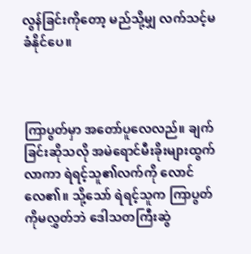လွန်ခြင်းကိုတော့ မည်သို့မျှ လက်သင့်မခံနိုင်ပေ။



ကြာပွတ်မှာ အတော်ပူလေလည်။ ချက်ခြင်းဆိုသလို အမဲရောင်မီးခိုးများထွက်လာကာ ရဲရင့်သူ၏လက်ကို လောင်လေ၏။ သို့သော် ရဲရင့်သူက ကြာပွတ်ကိုမလွှတ်ဘဲ ဒေါသတကြီးဆွဲ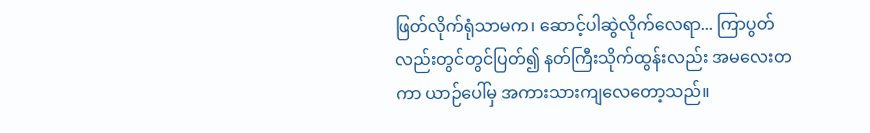ဖြတ်လိုက်ရုံသာမက၊ ဆောင့်ပါဆွဲလိုက်လေရာ... ကြာပွတ်လည်းတွင်တွင်ပြတ်၍ နတ်ကြီးသိုက်ထွန်းလည်း အမလေးတကာ ယာဉ်ပေါ်မှ အကားသားကျလေတော့သည်။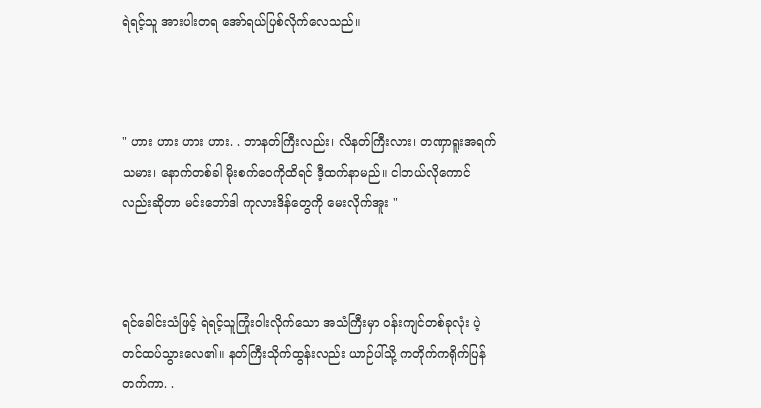ရဲရင့်သူ အားပါးတရ အော်ရယ်ပြစ်လိုက်လေသည်။



" ဟား ဟား ဟား ဟား. . ဘာနတ်ကြီးလည်း၊ လိနတ်ကြီးလား၊ တဏှာရူးအရက်သမား၊ နောက်တစ်ခါ မိုးစက်ဝေကိုထိရင် ဒီ့ထက်နာမည်။ ငါဘယ်လိုကောင်လည်းဆိုတာ မင်းဘော်ဒါ ကုလားဒိန်တွေကို မေးလိုက်အူး "



ရင်ခေါင်းသံဖြင့် ရဲရင့်သူကြုံးဝါးလိုက်သော အသံကြီးမှာ ဝန်းကျင်တစ်ခုလုံး ပဲ့တင်ထပ်သွားလေ၏။ နတ်ကြီးသိုက်ထွန်းလည်း ယာဉ်ပါ်သို့ ကတိုက်ကရိုက်ပြန်တက်ကာ. .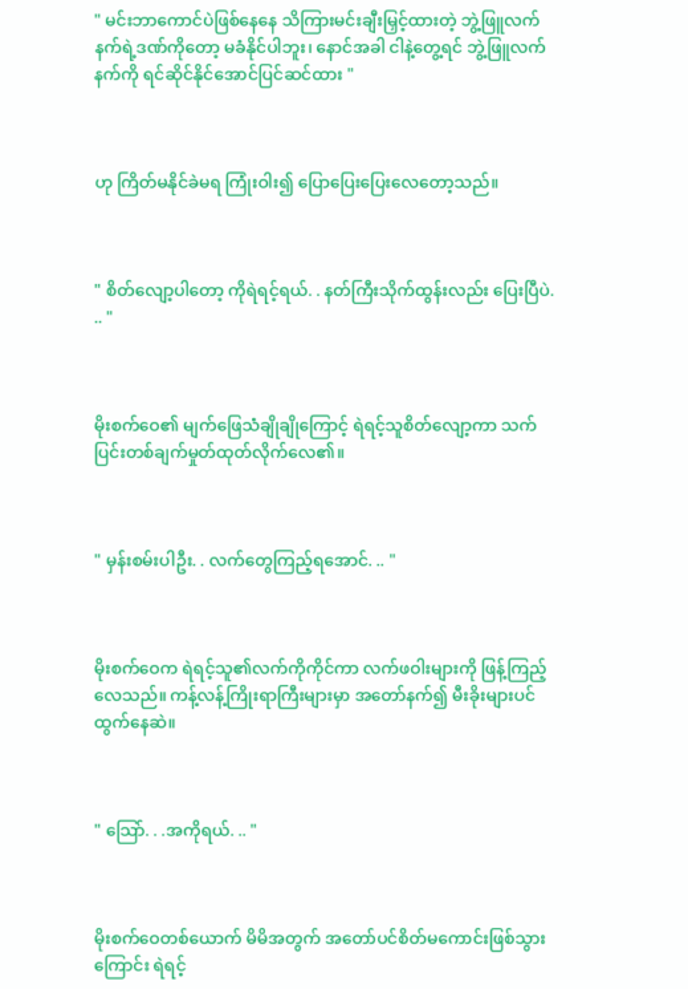" မင်းဘာကောင်ပဲဖြစ်နေနေ သိကြားမင်းချီးမြှင့်ထားတဲ့ ဘွဲ့ဖြူလက်နက်ရဲ့ဒဏ်ကိုတော့ မခံနိုင်ပါဘူး၊ နောင်အခါ ငါနဲ့တွေ့ရင် ဘွဲ့ဖြူလက်နက်ကို ရင်ဆိုင်နိုင်အောင်ပြင်ဆင်ထား "



ဟု ကြိတ်မနိုင်ခဲမရ ကြုံးဝါး၍ ပြောပြေးပြေးလေတော့သည်။



" စိတ်လျော့ပါတော့ ကိုရဲရင့်ရယ်. . နတ်ကြီးသိုက်ထွန်းလည်း ပြေးပြီပဲ. .. "



မိုးစက်ဝေ၏ မျက်ဖြေသံချိုချိုကြောင့် ရဲရင့်သူစိတ်လျော့ကာ သက်ပြင်းတစ်ချက်မှုတ်ထုတ်လိုက်လေ၏။



" မှန်းစမ်းပါဦး. . လက်တွေကြည့်ရအောင်. .. "



မိုးစက်ဝေက ရဲရင့်သူ၏လက်ကိုကိုင်ကာ လက်ဖဝါးများကို ဖြန့်ကြည့်လေသည်။ ကန့်လန့်ကြိုးရာကြီးများမှာ အတော်နက်၍ မီးခိုးများပင်ထွက်နေဆဲ။



" သြော်. . .အကိုရယ်. .. "



မိုးစက်ဝေတစ်ယောက် မိမိအတွက် အတော်ပင်စိတ်မကောင်းဖြစ်သွားကြောင်း ရဲရင့်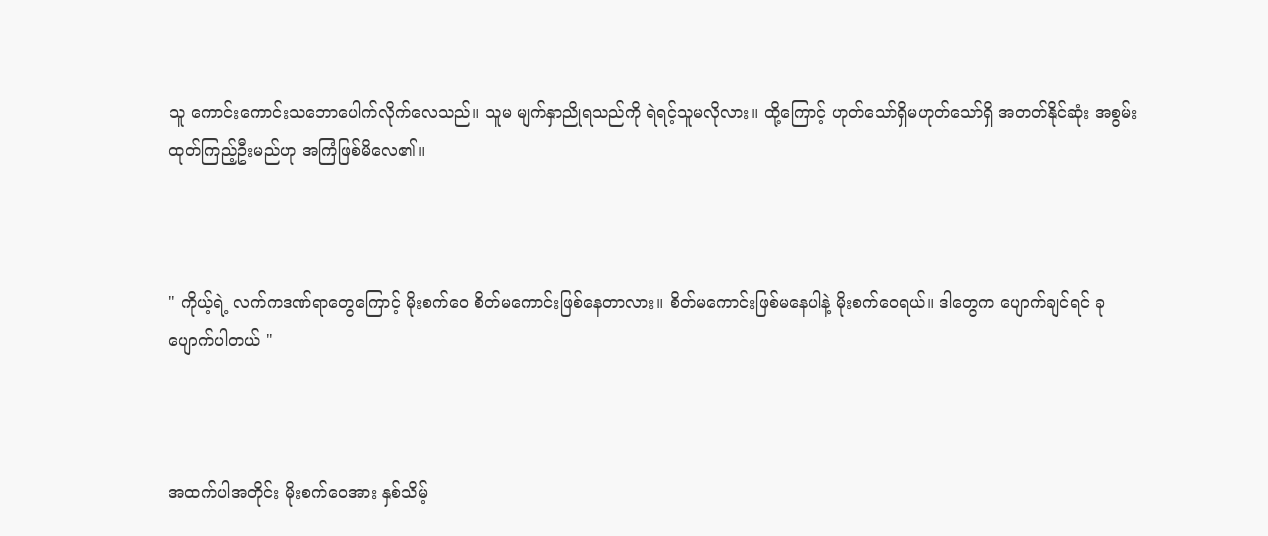သူ ကောင်းကောင်းသဘောပေါက်လိုက်လေသည်။ သူမ မျက်နှာညိုရသည်ကို ရဲရင့်သူမလိုလား။ ထို့ကြောင့် ဟုတ်သော်ရှိမဟုတ်သော်ရှိ အတတ်နိုင်ဆုံး အစွမ်းထုတ်ကြည့်ဦးမည်ဟု အကြံဖြစ်မိလေ၏။



" ကိုယ့်ရဲ့ လက်ကဒဏ်ရာတွေကြောင့် မိုးစက်ဝေ စိတ်မကောင်းဖြစ်နေတာလား။ စိတ်မကောင်းဖြစ်မနေပါနဲ့ မိုးစက်ဝေရယ်။ ဒါတွေက ပျောက်ချင်ရင် ခုပျောက်ပါတယ် "



အထက်ပါအတိုင်း မိုးစက်ဝေအား နှစ်သိမ့်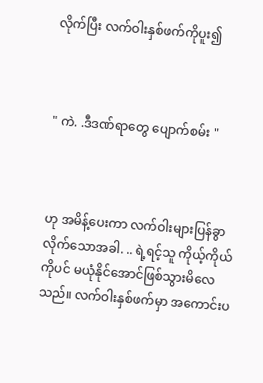လိုက်ပြီး လက်ဝါးနှစ်ဖက်ကိုပူး၍



" ကဲ. .ဒီဒဏ်ရာတွေ ပျောက်စမ်း "



ဟု အမိန့်ပေးကာ လက်ဝါးများပြန်ခွာလိုက်သောအခါ. .. ရဲ့ရင့်သူ ကိုယ့်ကိုယ်ကိုပင် မယုံနိုင်အောင်ဖြစ်သွားမိလေသည်။ လက်ဝါးနှစ်ဖက်မှာ အကောင်းပ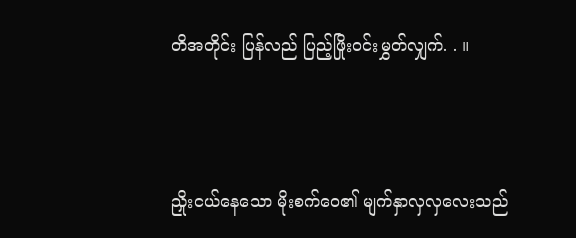တိအတိုင်း ပြန်လည် ပြည့်ဖြိုးဝင်းမွှတ်လျှက်. . ။



ညှိုးငယ်နေသော မိုးစက်ဝေ၏ မျက်နှာလှလှလေးသည်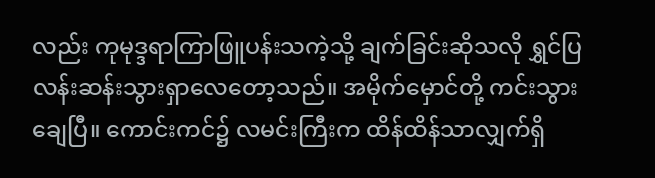လည်း ကုမုဒ္ဒရာကြာဖြူပန်းသကဲ့သို့ ချက်ခြင်းဆိုသလို ရွှင်ပြလန်းဆန်းသွားရှာလေတော့သည်။ အမိုက်မှောင်တို့ ကင်းသွားချေပြီ။ ကောင်းကင်၌ လမင်းကြီးက ထိန်ထိန်သာလျှက်ရှိ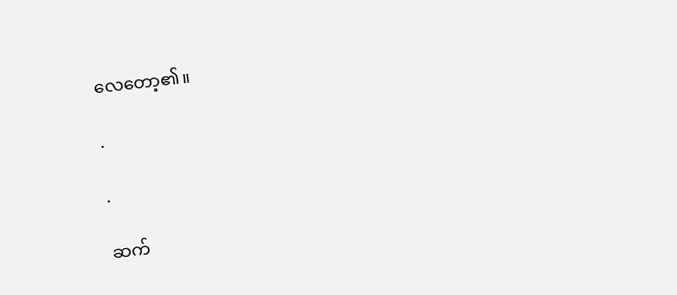လေတော့၏။

.

.

ဆက်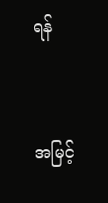ရန်



အမြင့်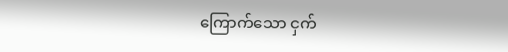ကြောက်သော ငှက်